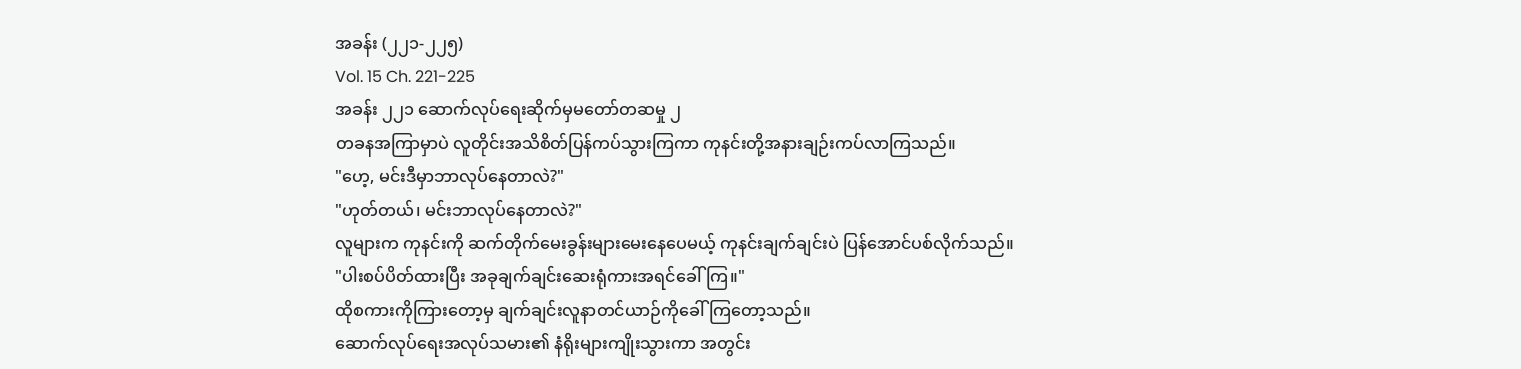အခန်း (၂၂၁-၂၂၅)
Vol. 15 Ch. 221-225
အခန်း ၂၂၁ ဆောက်လုပ်ရေးဆိုက်မှမတော်တဆမှု ၂
တခနအကြာမှာပဲ လူတိုင်းအသိစိတ်ပြန်ကပ်သွားကြကာ ကုနင်းတို့အနားချဉ်းကပ်လာကြသည်။
"ဟေ့, မင်းဒီမှာဘာလုပ်နေတာလဲ?"
"ဟုတ်တယ်၊ မင်းဘာလုပ်နေတာလဲ?"
လူများက ကုနင်းကို ဆက်တိုက်မေးခွန်းများမေးနေပေမယ့် ကုနင်းချက်ချင်းပဲ ပြန်အောင်ပစ်လိုက်သည်။
"ပါးစပ်ပိတ်ထားပြီး အခုချက်ချင်းဆေးရုံကားအရင်ခေါ်ကြ။"
ထိုစကားကိုကြားတော့မှ ချက်ချင်းလူနာတင်ယာဉ်ကိုခေါ်ကြတော့သည်။
ဆောက်လုပ်ရေးအလုပ်သမား၏ နံရိုးများကျိုးသွားကာ အတွင်း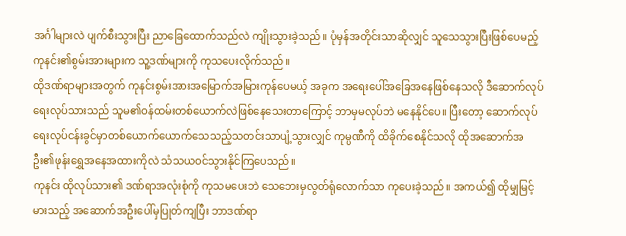အင်္ဂါများလဲ ပျက်စီးသွားပြီး ညာခြေထောက်သည်လဲ ကျိုးသွားခဲ့သည်။ ပုံမှန်အတိုင်းသာဆိုလျှင် သူသေသွားပြီးဖြစ်ပေမည့် ကုနင်း၏စွမ်းအားများက သူ့ဒဏ်များကို ကုသပေးလိုက်သည်။
ထိုဒဏ်ရာများအတွက် ကုနင်းစွမ်းအားအမြောက်အမြားကုန်ပေမယ့် အခုက အရေးပေါ်အခြေအနေဖြစ်နေသလို ဒီဆောက်လုပ်ရေးလုပ်သားသည် သူမ၏ဝန်ထမ်းတစ်ယောက်လဲဖြစ်နေသေးတာကြောင့် ဘာမှမလုပ်ဘဲ မနေနိုင်ပေ။ ပြီးတော့ ဆောက်လုပ်ရေးလုပ်ငန်းခွင်မှာတစ်ယောက်ယောက်သေသည့်သတင်းသာပျံ့သွားလျှင် ကုမ္ပဏီကို ထိခိုက်စေနိုင်သလို ထိုအဆောက်အဦး၏ဖုန်းရွှေအနေအထားကိုလဲ သံသယဝင်သွားနိုင်ကြပေသည်။
ကုနင်း ထိုလုပ်သား၏ ဒဏ်ရာအလုံးစုံကို ကုသမပေးဘဲ သေဘေးမှလွတ်ရုံလောက်သာ ကုပေးခဲ့သည်။ အကယ်၍ ထိုမျှမြင့်မားသည့် အဆောက်အဦးပေါ်မှပြုတ်ကျပြီး ဘာဒဏ်ရာ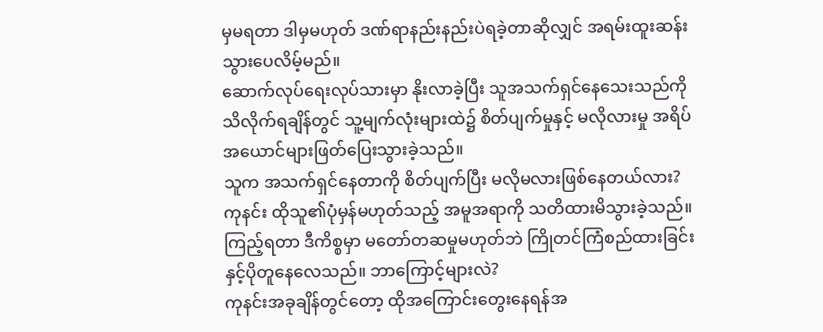မှမရတာ ဒါမှမဟုတ် ဒဏ်ရာနည်းနည်းပဲရခဲ့တာဆိုလျှင် အရမ်းထူးဆန်းသွားပေလိမ့်မည်။
ဆောက်လုပ်ရေးလုပ်သားမှာ နိုးလာခဲ့ပြီး သူအသက်ရှင်နေသေးသည်ကို သိလိုက်ရချိန်တွင် သူ့မျက်လုံးများထဲ၌ စိတ်ပျက်မှုနှင့် မလိုလားမှု အရိပ်အယောင်များဖြတ်ပြေးသွားခဲ့သည်။
သူက အသက်ရှင်နေတာကို စိတ်ပျက်ပြီး မလိုမလားဖြစ်နေတယ်လား? ကုနင်း ထိုသူ၏ပုံမှန်မဟုတ်သည့် အမူအရာကို သတိထားမိသွားခဲ့သည်။ ကြည့်ရတာ ဒီကိစ္စမှာ မတော်တဆမှုမဟုတ်ဘဲ ကြိုတင်ကြံစည်ထားခြင်းနှင့်ပိုတူနေလေသည်။ ဘာကြောင့်များလဲ?
ကုနင်းအခုချိန်တွင်တော့ ထိုအကြောင်းတွေးနေရန်အ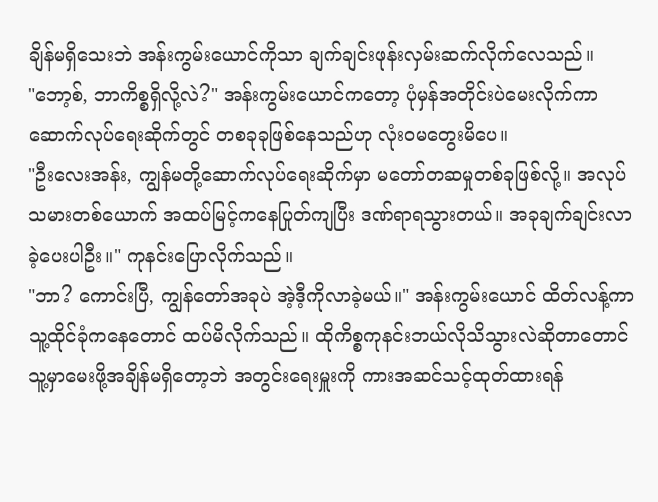ချိန်မရှိသေးဘဲ အန်းကွမ်းယောင်ကိုသာ ချက်ချင်းဖုန်းလှမ်းဆက်လိုက်လေသည်။
"ဘော့စ်, ဘာကိစ္စရှိလို့လဲ?" အန်းကွမ်းယောင်ကတော့ ပုံမှန်အတိုင်းပဲမေးလိုက်ကာ ဆောက်လုပ်ရေးဆိုက်တွင် တစခုခုဖြစ်နေသည်ဟု လုံးဝမတွေးမိပေ။
"ဦးလေးအန်း, ကျွန်မတို့ဆောက်လုပ်ရေးဆိုက်မှာ မတော်တဆမှုတစ်ခုဖြစ်လို့။ အလုပ်သမားတစ်ယောက် အထပ်မြင့်ကနေပြုတ်ကျပြီး ဒဏ်ရာရသွားတယ်။ အခုချက်ချင်းလာခဲ့ပေးပါဦး။" ကုနင်းပြောလိုက်သည်။
"ဘာ? ကောင်းပြီ, ကျွန်တော်အခုပဲ အဲ့ဒီ့ကိုလာခဲ့မယ်။" အန်းကွမ်းယောင် ထိတ်လန့်ကာ သူ့ထိုင်ခုံကနေတောင် ထပ်မိလိုက်သည်။ ထိုကိစ္စကုနင်းဘယ်လိုသိသွားလဲဆိုတာတောင် သူ့မှာမေးဖို့အချိန်မရှိတော့ဘဲ အတွင်းရေးမှူးကို ကားအဆင်သင့်ထုတ်ထားရန်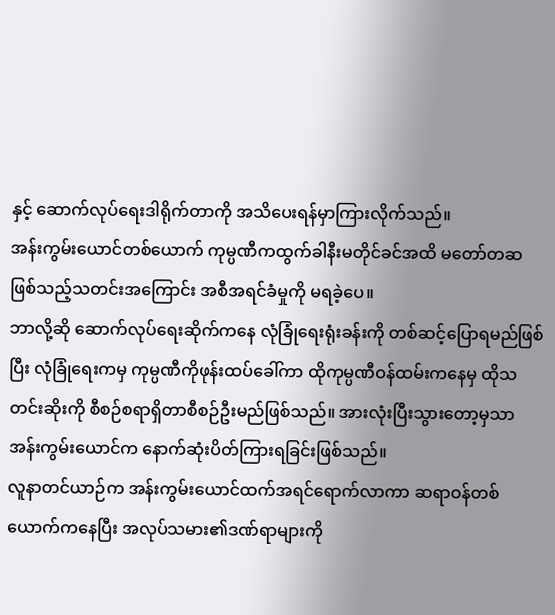နှင့် ဆောက်လုပ်ရေးဒါရိုက်တာကို အသိပေးရန်မှာကြားလိုက်သည်။
အန်းကွမ်းယောင်တစ်ယောက် ကုမ္ပဏီကထွက်ခါနီးမတိုင်ခင်အထိ မတော်တဆဖြစ်သည့်သတင်းအကြောင်း အစီအရင်ခံမှုကို မရခဲ့ပေ။
ဘာလို့ဆို ဆောက်လုပ်ရေးဆိုက်ကနေ လုံခြုံရေးရုံးခန်းကို တစ်ဆင့်ပြောရမည်ဖြစ်ပြီး လုံခြုံရေးကမှ ကုမ္ပဏီကိုဖုန်းထပ်ခေါ်ကာ ထိုကုမ္ပဏီဝန်ထမ်းကနေမှ ထိုသတင်းဆိုးကို စီစဉ်စရာရှိတာစီစဉ်ဦးမည်ဖြစ်သည်။ အားလုံးပြီးသွားတော့မှသာ အန်းကွမ်းယောင်က နောက်ဆုံးပိတ်ကြားရခြင်းဖြစ်သည်။
လူနာတင်ယာဉ်က အန်းကွမ်းယောင်ထက်အရင်ရောက်လာကာ ဆရာဝန်တစ်ယောက်ကနေပြီး အလုပ်သမား၏ဒဏ်ရာများကို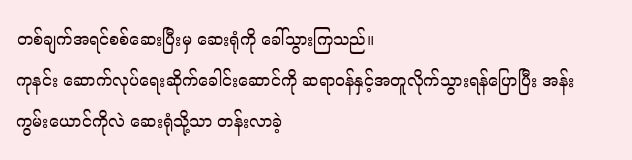တစ်ချက်အရင်စစ်ဆေးပြီးမှ ဆေးရုံကို ခေါ်သွားကြသည်။
ကုနင်း ဆောက်လုပ်ရေးဆိုက်ခေါင်းဆောင်ကို ဆရာဝန်နှင့်အတူလိုက်သွားရန်ပြောပြီး အန်းကွမ်းယောင်ကိုလဲ ဆေးရုံသို့သာ တန်းလာခဲ့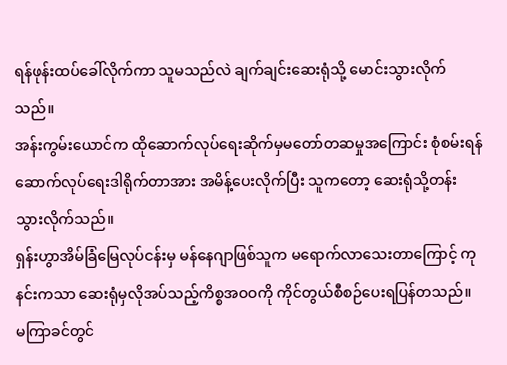ရန်ဖုန်းထပ်ခေါ်လိုက်ကာ သူမသည်လဲ ချက်ချင်းဆေးရုံသို့ မောင်းသွားလိုက်သည်။
အန်းကွမ်းယောင်က ထိုဆောက်လုပ်ရေးဆိုက်မှမတော်တဆမှုအကြောင်း စုံစမ်းရန် ဆောက်လုပ်ရေးဒါရိုက်တာအား အမိန့်ပေးလိုက်ပြီး သူကတော့ ဆေးရုံသို့တန်းသွားလိုက်သည်။
ရှန်းဟွာအိမ်ခြံမြေလုပ်ငန်းမှ မန်နေဂျာဖြစ်သူက မရောက်လာသေးတာကြောင့် ကုနင်းကသာ ဆေးရုံမှလိုအပ်သည့်ကိစ္စအဝဝကို ကိုင်တွယ်စီစဉ်ပေးရပြန်တသည်။ မကြာခင်တွင်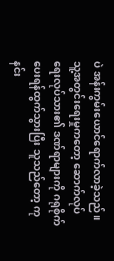ပဲ အန်းကွမ်းယောင်ရောက်လာခဲ့သည်။ သူ့အတွင်းရေးမှုကတော့ ဆောက်လုပ်ရေးလုပ်သား၏ ဒဏ်ရာများကို ဂရုစိုက်ပေးရန်ထွက်သွားပြီး သူသည်တော့ ကုနင်း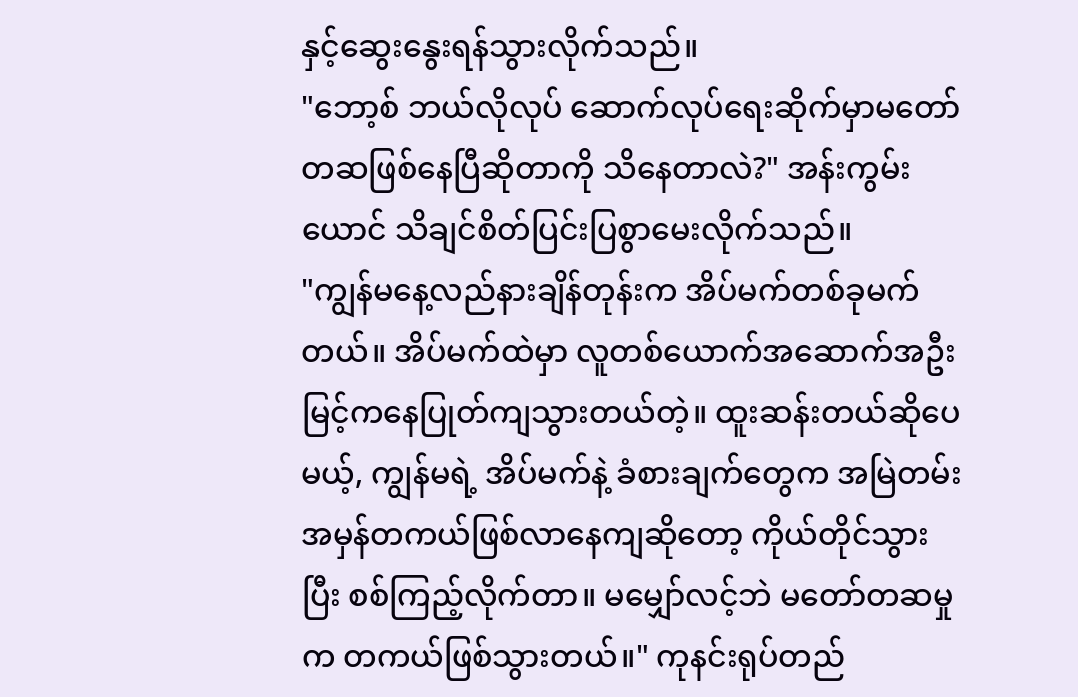နှင့်ဆွေးနွေးရန်သွားလိုက်သည်။
"ဘော့စ် ဘယ်လိုလုပ် ဆောက်လုပ်ရေးဆိုက်မှာမတော်တဆဖြစ်နေပြီဆိုတာကို သိနေတာလဲ?" အန်းကွမ်းယောင် သိချင်စိတ်ပြင်းပြစွာမေးလိုက်သည်။
"ကျွန်မနေ့လည်နားချိန်တုန်းက အိပ်မက်တစ်ခုမက်တယ်။ အိပ်မက်ထဲမှာ လူတစ်ယောက်အဆောက်အဦးမြင့်ကနေပြုတ်ကျသွားတယ်တဲ့။ ထူးဆန်းတယ်ဆိုပေမယ့်, ကျွန်မရဲ့ အိပ်မက်နဲ့ ခံစားချက်တွေက အမြဲတမ်းအမှန်တကယ်ဖြစ်လာနေကျဆိုတော့ ကိုယ်တိုင်သွားပြီး စစ်ကြည့်လိုက်တာ။ မမျှော်လင့်ဘဲ မတော်တဆမှုက တကယ်ဖြစ်သွားတယ်။" ကုနင်းရုပ်တည်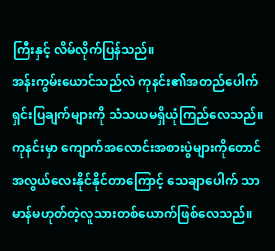ကြီးနှင့် လိမ်လိုက်ပြန်သည်။
အန်းကွမ်းယောင်သည်လဲ ကုနင်း၏အတည်ပေါက်ရှင်းပြချက်များကို သံသယမရှိယုံကြည်လေသည်။ ကုနင်းမှာ ကျောက်အလောင်းအစားပွဲများကိုတောင် အလွယ်လေးနိုင်နိုင်တာကြောင့် သေချာပေါက် သာမာန်မဟုတ်တဲ့လူသားတစ်ယောက်ဖြစ်လေသည်။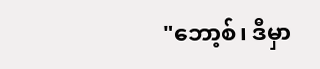"ဘော့စ်၊ ဒီမှာ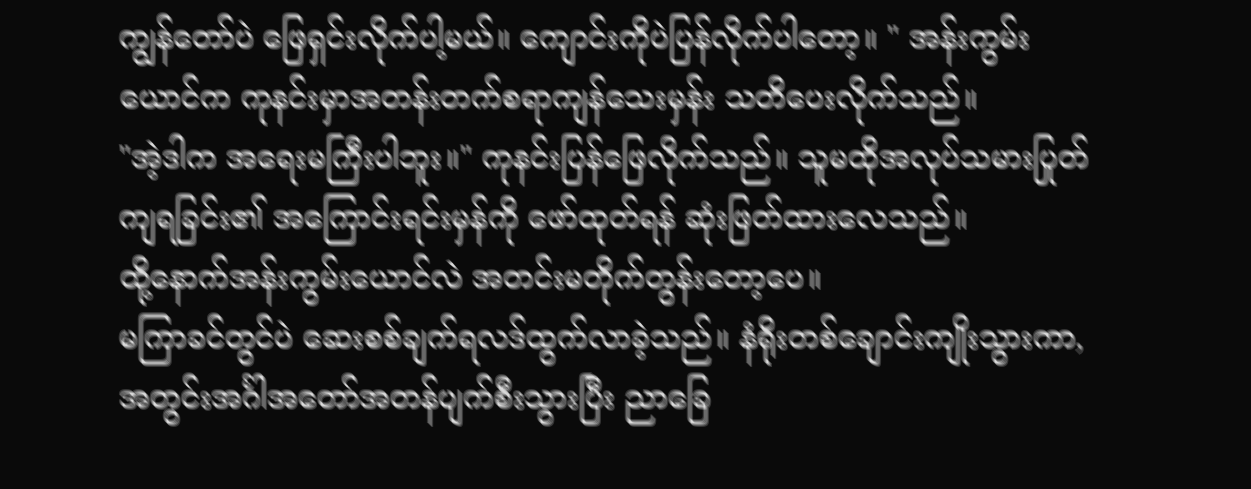ကျွန်တော်ပဲ ဖြေရှင်းလိုက်ပါ့မယ်။ ကျောင်းကိုပဲပြန်လိုက်ပါတော့။ " အန်းကွမ်းယောင်က ကုနင်းမှာအတန်းတက်စရာကျန်သေးမှန်း သတိပေးလိုက်သည်။
"အဲ့ဒါက အရေးမကြီးပါဘူး။" ကုနင်းပြန်ဖြေလိုက်သည်။ သူမထိုအလုပ်သမားပြုတ်ကျရခြင်း၏ အကြောင်းရင်းမှန်ကို ဖော်ထုတ်ရန် ဆုံးဖြတ်ထားလေသည်။
ထို့နောက်အန်းကွမ်းယောင်လဲ အတင်းမတိုက်တွန်းတော့ပေ။
မကြာခင်တွင်ပဲ ဆေးစစ်ချက်ရလဒ်ထွက်လာခဲ့သည်။ နံရိုးတစ်ချောင်းကျိုးသွားကာ, အတွင်းအင်္ဂါအတော်အတန်ပျက်စီးသွားပြီး ညာခြေ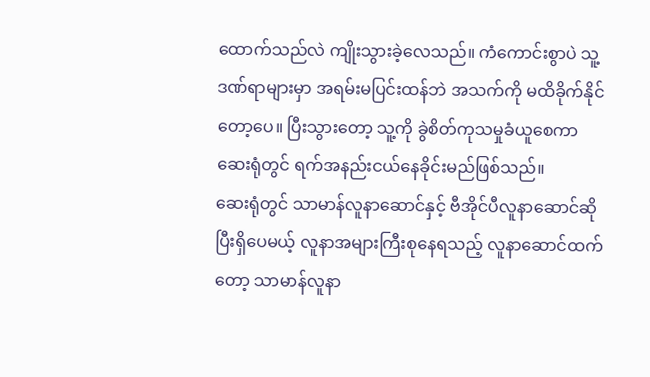ထောက်သည်လဲ ကျိုးသွားခဲ့လေသည်။ ကံကောင်းစွာပဲ သူ့ဒဏ်ရာများမှာ အရမ်းမပြင်းထန်ဘဲ အသက်ကို မထိခိုက်နိုင်တော့ပေ။ ပြီးသွားတော့ သူ့ကို ခွဲစိတ်ကုသမှုခံယူစေကာ ဆေးရုံတွင် ရက်အနည်းငယ်နေခိုင်းမည်ဖြစ်သည်။
ဆေးရုံတွင် သာမာန်လူနာဆောင်နှင့် ဗီအိုင်ပီလူနာဆောင်ဆိုပြီးရှိပေမယ့် လူနာအများကြီးစုနေရသည့် လူနာဆောင်ထက်တော့ သာမာန်လူနာ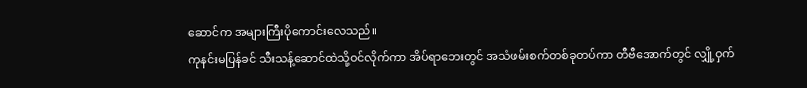ဆောင်က အများကြီးပိုကောင်းလေသည်။
ကုနင်းမပြန်ခင် သီးသန့်ဆောင်ထဲသို့ဝင်လိုက်ကာ အိပ်ရာဘေးတွင် အသံဖမ်းစက်တစ်ခုတပ်ကာ တီဗီအောက်တွင် လျှို့ဝှက်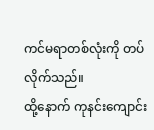ကင်မရာတစ်လုံးကို တပ်လိုက်သည်။
ထို့နောက် ကုနင်းကျောင်း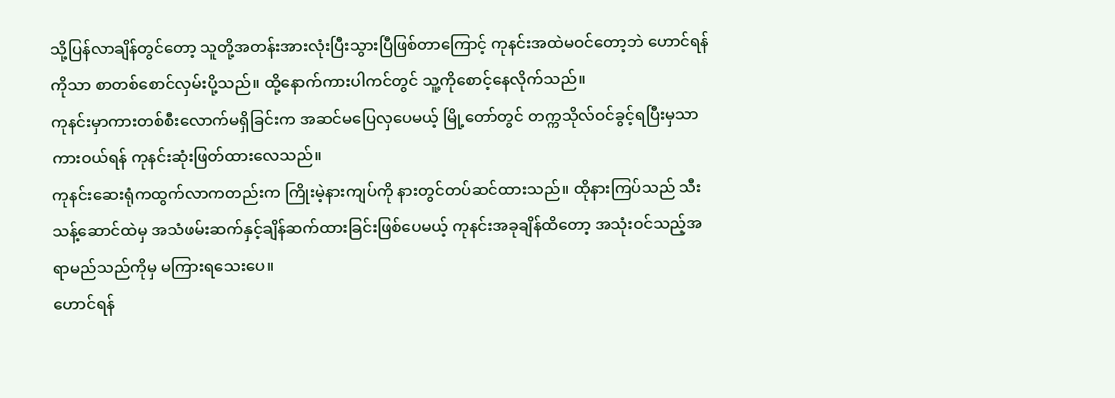သို့ပြန်လာချိန်တွင်တော့ သူတို့အတန်းအားလုံးပြီးသွားပြီဖြစ်တာကြောင့် ကုနင်းအထဲမဝင်တော့ဘဲ ဟောင်ရန်ကိုသာ စာတစ်စောင်လှမ်းပို့သည်။ ထို့နောက်ကားပါကင်တွင် သူ့ကိုစောင့်နေလိုက်သည်။
ကုနင်းမှာကားတစ်စီးလောက်မရှိခြင်းက အဆင်မပြေလှပေမယ့် မြို့တော်တွင် တက္ကသိုလ်ဝင်ခွင့်ရပြီးမှသာ ကားဝယ်ရန် ကုနင်းဆုံးဖြတ်ထားလေသည်။
ကုနင်းဆေးရုံကထွက်လာကတည်းက ကြိုးမဲ့နားကျပ်ကို နားတွင်တပ်ဆင်ထားသည်။ ထိုနားကြပ်သည် သီးသန့်ဆောင်ထဲမှ အသံဖမ်းဆက်နှင့်ချိန်ဆက်ထားခြင်းဖြစ်ပေမယ့် ကုနင်းအခုချိန်ထိတော့ အသုံးဝင်သည့်အရာမည်သည်ကိုမှ မကြားရသေးပေ။
ဟောင်ရန်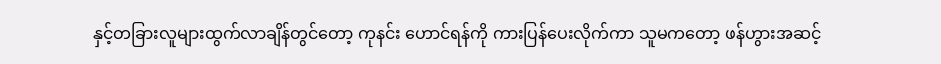နှင့်တခြားလူများထွက်လာချိန်တွင်တော့ ကုနင်း ဟောင်ရန်ကို ကားပြန်ပေးလိုက်ကာ သူမကတော့ ဖန်ဟွားအဆင့်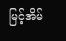မြင့်အိမ်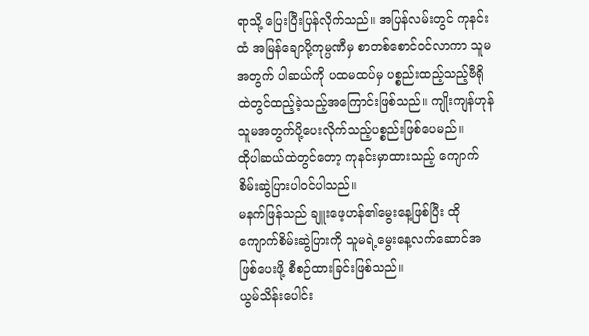ရာသို့ ပြေးပြီးပြန်လိုက်သည်။ အပြန်လမ်းတွင် ကုနင်းထံ အမြန်ချောပို့ကုမ္ပဏီမှ စာတစ်စောင်ဝင်လာကာ သူမအတွက် ပါဆယ်ကို ပထမထပ်မှ ပစ္စည်းထည့်သည့်ဗီရိုထဲတွင်ထည့်ခဲ့သည့်အကြောင်းဖြစ်သည်။ ကျိုးကျန်ဟုန် သူမအတွက်ပို့ပေးလိုက်သည့်ပစ္စည်းဖြစ်ပေမည်။
ထိုပါဆယ်ထဲတွင်တော့ ကုနင်းမှာထားသည့် ကျောက်စိမ်းဆွဲပြားပါဝင်ပါသည်။
မနက်ဖြန်သည် ချူးဖေ့ဟန်၏မွေးနေ့ဖြစ်ပြီး ထိုကျောက်စိမ်းဆွဲပြားကို သူမရဲ့မွေးနေ့လက်ဆောင်အဖြစ်ပေးဖို့ စီစဉ်ထားခြင်းဖြစ်သည်။
ယွမ်သိန်းပေါင်း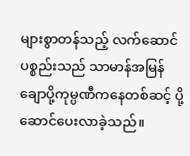များစွာတန်သည့် လက်ဆောင်ပစ္စည်းသည် သာမာန်အမြန်ချောပို့ကုမ္ပဏီကနေတစ်ဆင့် ပို့ဆောင်ပေးလာခဲ့သည်။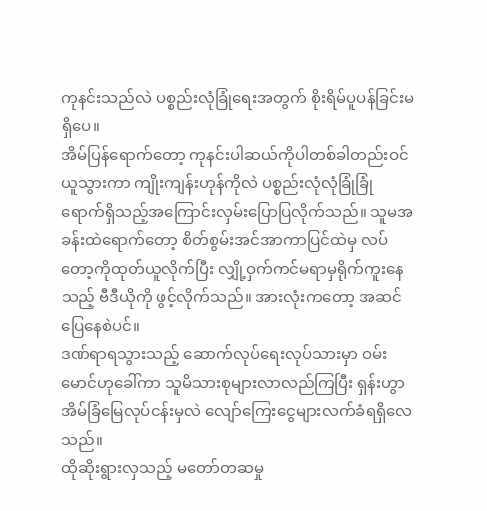ကုနင်းသည်လဲ ပစ္စည်းလုံခြုံရေးအတွက် စိုးရိမ်ပူပန်ခြင်းမရှိပေ။
အိမ်ပြန်ရောက်တော့ ကုနင်းပါဆယ်ကိုပါတစ်ခါတည်းဝင်ယူသွားကာ ကျိုးကျန်းဟုန်ကိုလဲ ပစ္စည်းလုံလုံခြုံခြုံရောက်ရှိသည့်အကြောင်းလှမ်းပြောပြလိုက်သည်။ သူမအခန်းထဲရောက်တော့ စိတ်စွမ်းအင်အာကာပြင်ထဲမှ လပ်တော့ကိုထုတ်ယူလိုက်ပြီး လျှို့ဝှက်ကင်မရာမှရိုက်ကူးနေသည့် ဗီဒီယိုကို ဖွင့်လိုက်သည်။ အားလုံးကတော့ အဆင်ပြေနေစဲပင်။
ဒဏ်ရာရသွားသည့် ဆောက်လုပ်ရေးလုပ်သားမှာ ဝမ်းမောင်ဟုခေါ်ကာ သူမိသားစုများလာလည်ကြပြီး ရှန်းဟွာအိမ်ခြံမြေလုပ်ငန်းမှလဲ လျော်ကြေးငွေများလက်ခံရရှိလေသည်။
ထိုဆိုးရွားလှသည့် မတော်တဆမှု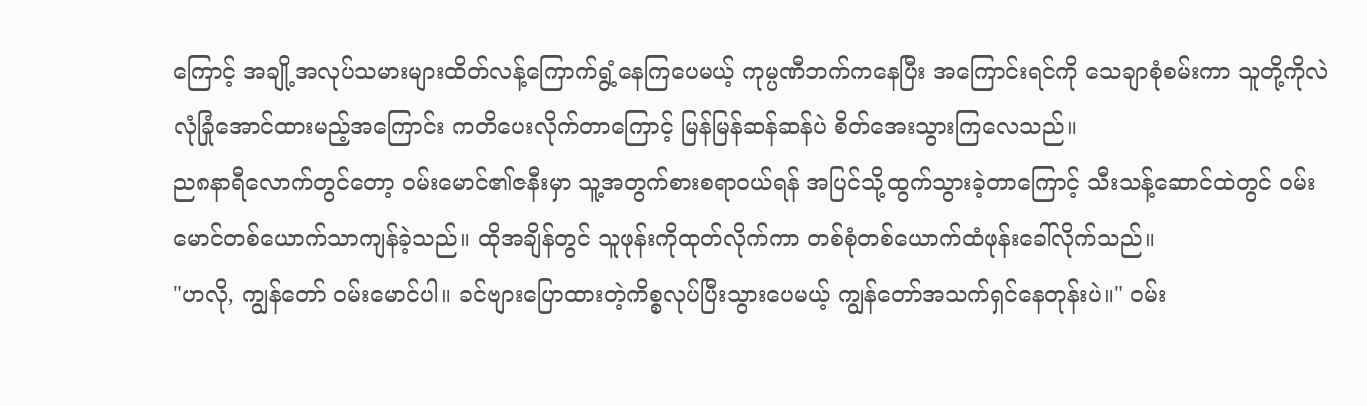ကြောင့် အချို့အလုပ်သမားများထိတ်လန့်ကြောက်ရွံ့နေကြပေမယ့် ကုမ္ပဏီဘက်ကနေပြီး အကြောင်းရင်ကို သေချာစုံစမ်းကာ သူတို့ကိုလဲ လုံခြုံအောင်ထားမည့်အကြောင်း ကတိပေးလိုက်တာကြောင့် မြန်မြန်ဆန်ဆန်ပဲ စိတ်အေးသွားကြလေသည်။
ည၈နာရီလောက်တွင်တော့ ဝမ်းမောင်၏ဇနီးမှာ သူ့အတွက်စားစရာဝယ်ရန် အပြင်သို့ထွက်သွားခဲ့တာကြောင့် သီးသန့်ဆောင်ထဲတွင် ဝမ်းမောင်တစ်ယောက်သာကျန်ခဲ့သည်။ ထိုအချိန်တွင် သူဖုန်းကိုထုတ်လိုက်ကာ တစ်စုံတစ်ယောက်ထံဖုန်းခေါ်လိုက်သည်။
"ဟလို, ကျွန်တော် ဝမ်းမောင်ပါ။ ခင်ဗျားပြောထားတဲ့ကိစ္စလုပ်ပြီးသွားပေမယ့် ကျွန်တော်အသက်ရှင်နေတုန်းပဲ။" ဝမ်း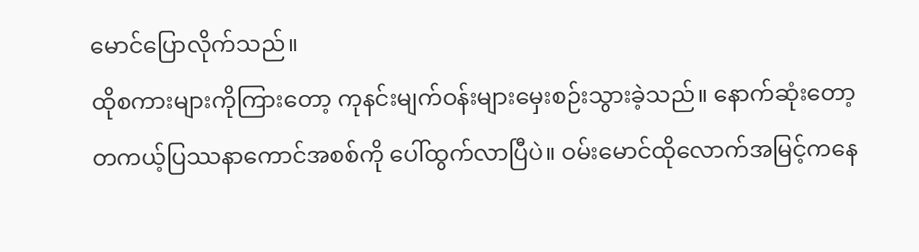မောင်ပြောလိုက်သည်။
ထိုစကားများကိုကြားတော့ ကုနင်းမျက်ဝန်းများမှေးစဉ်းသွားခဲ့သည်။ နောက်ဆုံးတော့ တကယ့်ပြဿနာကောင်အစစ်ကို ပေါ်ထွက်လာပြီပဲ။ ဝမ်းမောင်ထိုလောက်အမြင့်ကနေ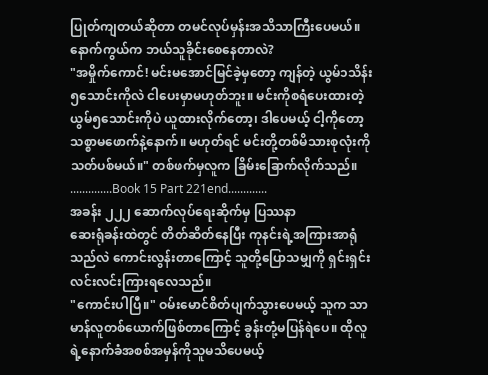ပြုတ်ကျတယ်ဆိုတာ တမင်လုပ်မှန်းအသိသာကြီးပေမယ်။ နောက်ကွယ်က ဘယ်သူခိုင်းစေနေတာလဲ?
"အမှိုက်ကောင်! မင်းမအောင်မြင်ခဲ့မှတော့ ကျန်တဲ့ ယွမ်၁သိန်း၅သောင်းကိုလဲ ငါပေးမှာမဟုတ်ဘူး။ မင်းကိုစရံပေးထားတဲ့ ယွမ်၅သောင်းကိုပဲ ယူထားလိုက်တော့၊ ဒါပေမယ့် ငါ့ကိုတော့သစ္စာမဖောက်နဲ့နောက်။ မဟုတ်ရင် မင်းတို့တစ်မိသားစုလုံးကို သတ်ပစ်မယ်။" တစ်ဖက်မှလူက ခြိမ်းခြောက်လိုက်သည်။
..............Book 15 Part 221end.............
အခန်း ၂၂၂ ဆောက်လုပ်ရေးဆိုက်မှ ပြဿနာ
ဆေးရုံခန်းထဲတွင် တိတ်ဆိတ်နေပြီး ကုနင်းရဲ့အကြားအာရုံသည်လဲ ကောင်းလွန်းတာကြောင့် သူတို့ပြောသမျှကို ရှင်းရှင်းလင်းလင်းကြားရလေသည်။
"ကောင်းပါပြီ။" ဝမ်းမောင်စိတ်ပျက်သွားပေမယ့် သူက သာမာန်လူတစ်ယောက်ဖြစ်တာကြောင့် ခွန်းတုံ့မပြန်ရဲပေ။ ထိုလူရဲ့နောက်ခံအစစ်အမှန်ကိုသူမသိပေမယ့်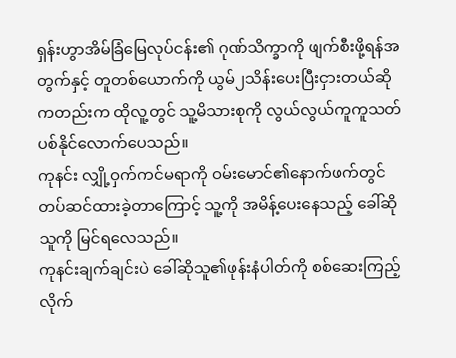ရှန်းဟွာအိမ်ခြံမြေလုပ်ငန်း၏ ဂုဏ်သိက္ခာကို ဖျက်စီးဖို့ရန်အတွက်နှင့် တူတစ်ယောက်ကို ယွမ်၂သိန်းပေးပြီးငှားတယ်ဆိုကတည်းက ထိုလူ့တွင် သူ့မိသားစုကို လွယ်လွယ်ကူကူသတ်ပစ်နိုင်လောက်ပေသည်။
ကုနင်း လျှို့ဝှက်ကင်မရာကို ဝမ်းမောင်၏နောက်ဖက်တွင် တပ်ဆင်ထားခဲ့တာကြောင့် သူ့ကို အမိန့်ပေးနေသည့် ခေါ်ဆိုသူကို မြင်ရလေသည်။
ကုနင်းချက်ချင်းပဲ ခေါ်ဆိုသူ၏ဖုန်းနံပါတ်ကို စစ်ဆေးကြည့်လိုက်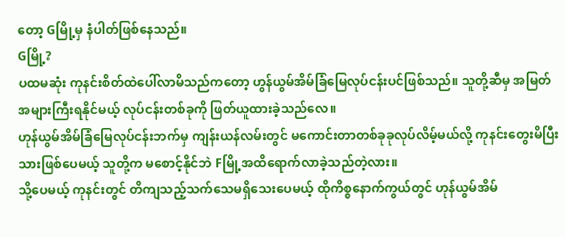တော့ Gမြို့မှ နံပါတ်ဖြစ်နေသည်။
Gမြို့?
ပထမဆုံး ကုနင်းစိတ်ထဲပေါ်လာမိသည်ကတော့ ဟွန်ယွမ်အိမ်ခြံမြေလုပ်ငန်းပင်ဖြစ်သည်။ သူတို့ဆီမှ အမြတ်အများကြီးရနိုင်မယ့် လုပ်ငန်းတစ်ခုကို ဖြတ်ယူထားခဲ့သည်လေ။
ဟုန်ယွမ်အိမ်ခြံမြေလုပ်ငန်းဘက်မှ ကျန်းယန်လမ်းတွင် မကောင်းတာတစ်ခုခုလုပ်လိမ့်မယ်လို့ ကုနင်းတွေးမိပြီးသားဖြစ်ပေမယ့် သူတို့က မစောင့်နိုင်ဘဲ Fမြို့အထိရောက်လာခဲ့သည်တဲ့လား။
သို့ပေမယ့် ကုနင်းတွင် တိကျသည့်သက်သေမရှိသေးပေမယ့် ထိုကိစ္စနောက်ကွယ်တွင် ဟုန်ယွမ်အိမ်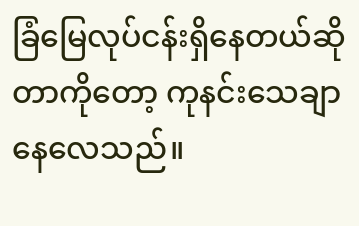ခြံမြေလုပ်ငန်းရှိနေတယ်ဆိုတာကိုတော့ ကုနင်းသေချာနေလေသည်။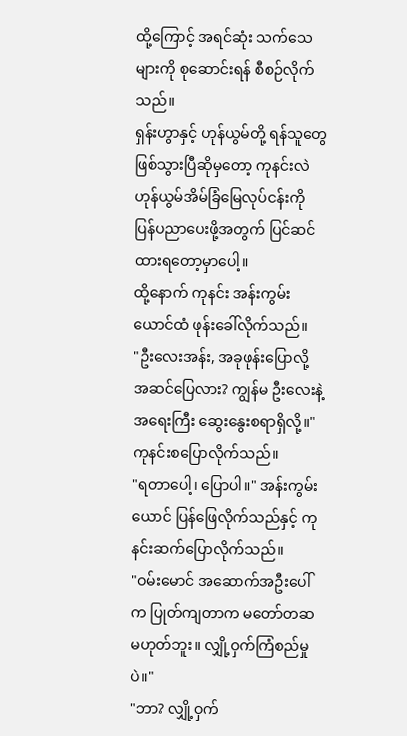ထို့ကြောင့် အရင်ဆုံး သက်သေများကို စုဆောင်းရန် စီစဉ်လိုက်သည်။
ရှန်းဟွာနှင့် ဟုန်ယွမ်တို့ ရန်သူတွေဖြစ်သွားပြီဆိုမှတော့ ကုနင်းလဲ ဟုန်ယွမ်အိမ်ခြံမြေလုပ်ငန်းကို ပြန်ပညာပေးဖို့အတွက် ပြင်ဆင်ထားရတော့မှာပေါ့။
ထို့နောက် ကုနင်း အန်းကွမ်းယောင်ထံ ဖုန်းခေါ်လိုက်သည်။
"ဦးလေးအန်း, အခုဖုန်းပြောလို့ အဆင်ပြေလား? ကျွန်မ ဦးလေးနဲ့ အရေးကြီး ဆွေးနွေးစရာရှိလို့။" ကုနင်းစပြောလိုက်သည်။
"ရတာပေါ့၊ ပြောပါ။" အန်းကွမ်းယောင် ပြန်ဖြေလိုက်သည်နှင့် ကုနင်းဆက်ပြောလိုက်သည်။
"ဝမ်းမောင် အဆောက်အဦးပေါ်က ပြုတ်ကျတာက မတော်တဆမဟုတ်ဘူး။ လျှို့ဝှက်ကြံစည်မှုပဲ။"
"ဘာ? လျှို့ဝှက်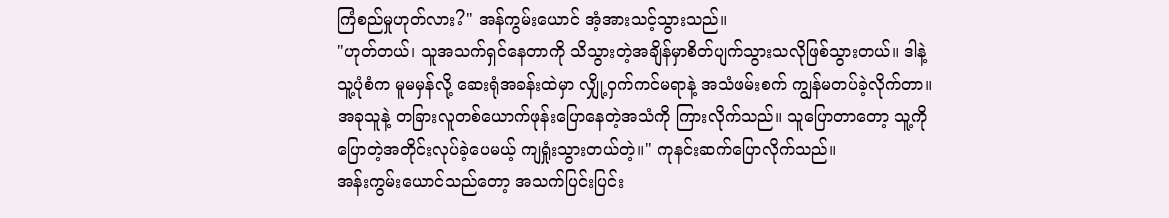ကြံစည်မှုဟုတ်လား?" အန်ကွမ်းယောင် အံ့အားသင့်သွားသည်။
"ဟုတ်တယ်၊ သူအသက်ရှင်နေတာကို သိသွားတဲ့အချိန်မှာစိတ်ပျက်သွားသလိုဖြစ်သွားတယ်။ ဒါနဲ့ သူ့ပုံစံက မူမမှန်လို့ ဆေးရုံအခန်းထဲမှာ လျှို့ဝှက်ကင်မရာနဲ့ အသံဖမ်းစက် ကျွန်မတပ်ခဲ့လိုက်တာ။ အခုသူနဲ့ တခြားလူတစ်ယောက်ဖုန်းပြောနေတဲ့အသံကို ကြားလိုက်သည်။ သူပြောတာတော့ သူ့ကိုပြောတဲ့အတိုင်းလုပ်ခဲ့ပေမယ့် ကျရှုံးသွားတယ်တဲ့။" ကုနင်းဆက်ပြောလိုက်သည်။
အန်းကွမ်းယောင်သည်တော့ အသက်ပြင်းပြင်း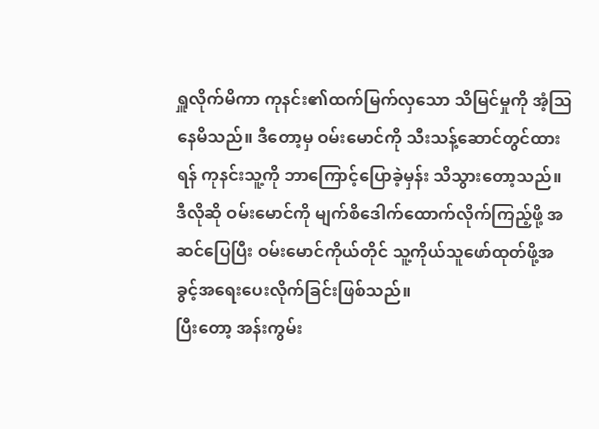ရှူလိုက်မိကာ ကုနင်း၏ထက်မြက်လှသော သိမြင်မှုကို အံ့ဩနေမိသည်။ ဒီတော့မှ ဝမ်းမောင်ကို သီးသန့်ဆောင်တွင်ထားရန် ကုနင်းသူ့ကို ဘာကြောင့်ပြောခဲ့မှန်း သိသွားတော့သည်။
ဒီလိုဆို ဝမ်းမောင်ကို မျက်စိဒေါက်ထောက်လိုက်ကြည့်ဖို့ အဆင်ပြေပြီး ဝမ်းမောင်ကိုယ်တိုင် သူ့ကိုယ်သူဖော်ထုတ်ဖို့အခွင့်အရေးပေးလိုက်ခြင်းဖြစ်သည်။
ပြီးတော့ အန်းကွမ်း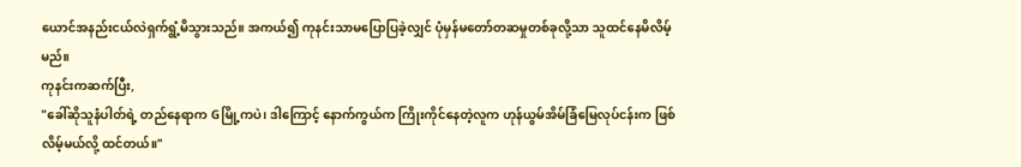ယောင်အနည်းငယ်လဲရှက်ရွံ့မိသွားသည်။ အကယ်၍ ကုနင်းသာမပြောပြခဲ့လျှင် ပုံမှန်မတော်တဆမှုတစ်ခုလို့သာ သူထင်နေမိလိမ့်မည်။
ကုနင်းကဆက်ပြီး,
"ခေါ်ဆိုသူနံပါတ်ရဲ့ တည်နေရာက Gမြို့ကပဲ၊ ဒါကြောင့် နောက်ကွယ်က ကြိုးကိုင်နေတဲ့လူက ဟုန်ယွမ်အိမ်ခြံမြေလုပ်ငန်းက ဖြစ်လိမ့်မယ်လို့ ထင်တယ်။"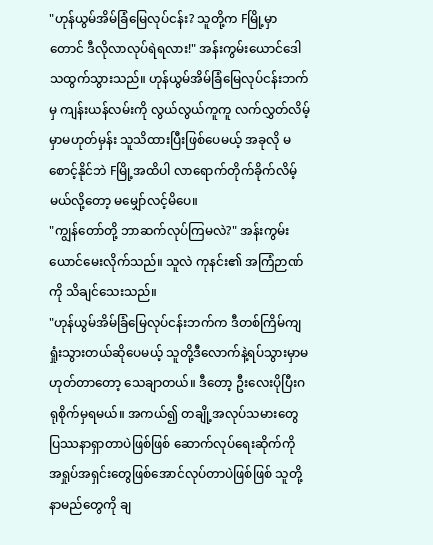"ဟုန်ယွမ်အိမ်ခြံမြေလုပ်ငန်း? သူတို့က Fမြို့မှာတောင် ဒီလိုလာလုပ်ရဲရလား!" အန်းကွမ်းယောင်ဒေါသထွက်သွားသည်။ ဟုန်ယွမ်အိမ်ခြံမြေလုပ်ငန်းဘက်မှ ကျန်းယန်လမ်းကို လွယ်လွယ်ကူကူ လက်လွှတ်လိမ့်မှာမဟုတ်မှန်း သူသိထားပြီးဖြစ်ပေမယ့် အခုလို မစောင့်နိုင်ဘဲ Fမြို့အထိပါ လာရောက်တိုက်ခိုက်လိမ့်မယ်လို့တော့ မမျှော်လင့်မိပေ။
"ကျွန်တော်တို့ ဘာဆက်လုပ်ကြမလဲ?" အန်းကွမ်းယောင်မေးလိုက်သည်။ သူလဲ ကုနင်း၏ အကြံဉာဏ်ကို သိချင်သေးသည်။
"ဟုန်ယွမ်အိမ်ခြံမြေလုပ်ငန်းဘက်က ဒီတစ်ကြိမ်ကျရှုံးသွားတယ်ဆိုပေမယ့် သူတို့ဒီလောက်နဲ့ရပ်သွားမှာမဟုတ်တာတော့ သေချာတယ်။ ဒီတော့ ဦးလေးပိုပြီးဂရုစိုက်မှရမယ်။ အကယ်၍ တချို့အလုပ်သမားတွေ ပြဿနာရှာတာပဲဖြစ်ဖြစ် ဆောက်လုပ်ရေးဆိုက်ကို အရှုပ်အရှင်းတွေဖြစ်အောင်လုပ်တာပဲဖြစ်ဖြစ် သူတို့နာမည်တွေကို ချ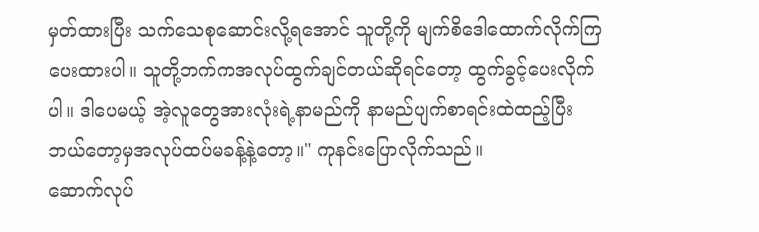မှတ်ထားပြီး သက်သေစုဆောင်းလို့ရအောင် သူတို့ကို မျက်စိဒေါထောက်လိုက်ကြပေးထားပါ။ သူတို့ဘက်ကအလုပ်ထွက်ချင်တယ်ဆိုရင်တော့ ထွက်ခွင့်ပေးလိုက်ပါ။ ဒါပေမယ့် အဲ့လူတွေအားလုံးရဲ့နာမည်ကို နာမည်ပျက်စာရင်းထဲထည့်ပြီး ဘယ်တော့မှအလုပ်ထပ်မခန့်နဲ့တော့။" ကုနင်းပြောလိုက်သည်။
ဆောက်လုပ်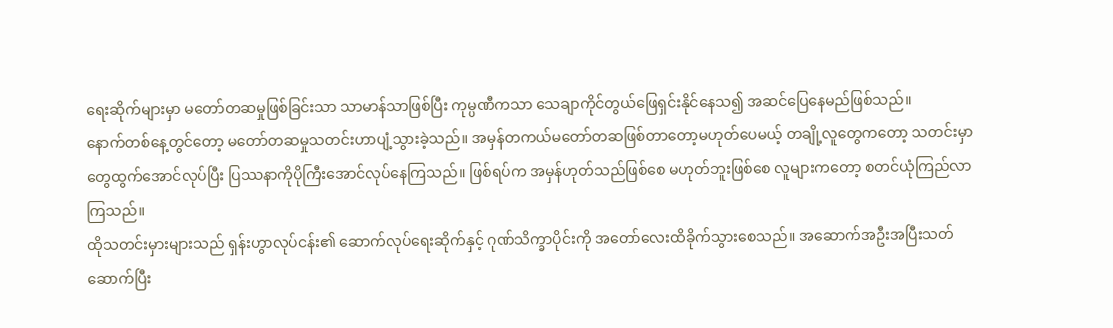ရေးဆိုက်များမှာ မတော်တဆမှုဖြစ်ခြင်းသာ သာမာန်သာဖြစ်ပြီး ကုမ္ပဏီကသာ သေချာကိုင်တွယ်ဖြေရှင်းနိုင်နေသ၍ အဆင်ပြေနေမည်ဖြစ်သည်။
နောက်တစ်နေ့တွင်တော့ မတော်တဆမှုသတင်းဟာပျံ့သွားခဲ့သည်။ အမှန်တကယ်မတော်တဆဖြစ်တာတော့မဟုတ်ပေမယ့် တချို့လူတွေကတော့ သတင်းမှာတွေထွက်အောင်လုပ်ပြီး ပြဿနာကိုပိုကြီးအောင်လုပ်နေကြသည်။ ဖြစ်ရပ်က အမှန်ဟုတ်သည်ဖြစ်စေ မဟုတ်ဘူးဖြစ်စေ လူများကတော့ စတင်ယုံကြည်လာကြသည်။
ထိုသတင်းမှားများသည် ရှန်းဟွာလုပ်ငန်း၏ ဆောက်လုပ်ရေးဆိုက်နှင့် ဂုဏ်သိက္ခာပိုင်းကို အတော်လေးထိခိုက်သွားစေသည်။ အဆောက်အဦးအပြီးသတ်ဆောက်ပြီး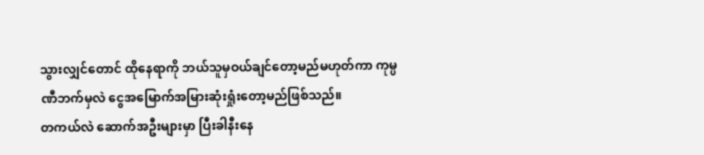သွားလျှင်တောင် ထိုနေရာကို ဘယ်သူမှဝယ်ချင်တော့မည်မဟုတ်ကာ ကုမ္ပဏီဘက်မှလဲ ငွေအမြောက်အမြားဆုံးရှုံးတော့မည်ဖြစ်သည်။
တကယ်လဲ ဆောက်အဦးများမှာ ပြီးခါနီးနေ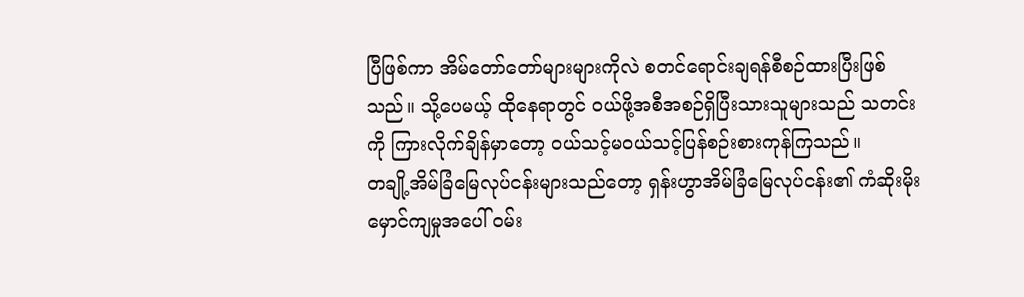ပြီဖြစ်ကာ အိမ်တော်တော်များများကိုလဲ စတင်ရောင်းချရန်စီစဉ်ထားပြီးဖြစ်သည်။ သို့ပေမယ့် ထိုနေရာတွင် ဝယ်ဖို့အစီအစဉ်ရှိပြီးသားသူများသည် သတင်းကို ကြားလိုက်ချိန်မှာတော့ ဝယ်သင့်မဝယ်သင့်ပြန်စဉ်းစားကုန်ကြသည်။
တချို့အိမ်ခြံမြေလုပ်ငန်းများသည်တော့ ရှန်းဟွာအိမ်ခြံမြေလုပ်ငန်း၏ ကံဆိုးမိုးမှောင်ကျမှုအပေါ် ဝမ်း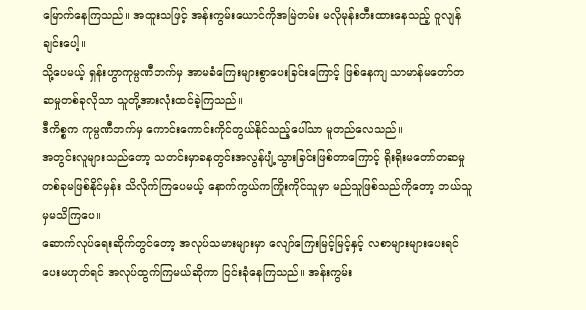မြောက်နေကြသည်။ အထူးသဖြင့် အန်းကွမ်းယောင်ကိုအမြဲတမ်း မလိုမုန်းတီးထားနေသည့် ဝူလျန်ချင်းပေါ့။
သို့ပေမယ့် ရှန်းဟွာကုမ္ပဏီဘက်မှ အာမခံကြေးများစွာပေးခြင်းကြောင့် ဖြစ်နေကျ သာမာန်မတော်တဆမှုတစ်ခုလိုသာ သူတို့အားလုံးထင်ခဲ့ကြသည်။
ဒီကိစ္စက ကုမ္ပဏီဘက်မှ ကောင်းကောင်းကိုင်တွယ်နိုင်သည့်ပေါ်သာ မူတည်လေသည်။
အတွင်းလူများသည်တော့ သတင်းမှာခနတွင်းအလွန်ပျံ့သွားခြင်းဖြစ်တာကြောင့် ရိုးရိုးမတော်တဆမှုတစ်ခုမဖြစ်နိုင်မှန်း သိလိုက်ကြပေမယ့် နောက်ကွယ်ကကြိုးကိုင်သူမှာ မည်သူဖြစ်သည်ကိုတော့ ဘယ်သူမှမသိကြပေ။
ဆောက်လုပ်ရေးဆိုက်တွင်တော့ အလုပ်သမားများမှာ လျော်ကြေးမြင့်မြင့်နှင့် လစာများများပေးရင်ပေးမဟုတ်ရင် အလုပ်ထွက်ကြမယ်ဆိုကာ ငြင်းခုံနေကြသည်။ အန်းကွမ်း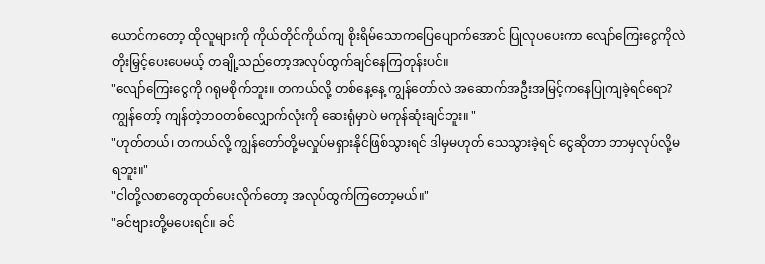ယောင်ကတော့ ထိုလူများကို ကိုယ်တိုင်ကိုယ်ကျ စိုးရိမ်သောကပြေပျောက်အောင် ပြုလုပပေးကာ လျော်ကြေးငွေကိုလဲတိုးမြှင့်ပေးပေမယ့် တချို့သည်တော့အလုပ်ထွက်ချင်နေကြတုန်းပင်။
"လျော်ကြေးငွေကို ဂရုမစိုက်ဘူး။ တကယ်လို့ တစ်နေ့နေ့ ကျွန်တော်လဲ အဆောက်အဦးအမြင့်ကနေပြုကျခဲ့ရင်ရော? ကျွန်တော့် ကျန်တဲ့ဘဝတစ်လျှောက်လုံးကို ဆေးရုံမှာပဲ မကုန်ဆုံးချင်ဘူး။ "
"ဟုတ်တယ်၊ တကယ်လို့ ကျွန်တော်တို့မလှုပ်မရှားနိုင်ဖြစ်သွားရင် ဒါမှမဟုတ် သေသွားခဲ့ရင် ငွေဆိုတာ ဘာမှလုပ်လို့မရဘူး။"
"ငါတို့လစာတွေထုတ်ပေးလိုက်တော့ အလုပ်ထွက်ကြတော့မယ်။"
"ခင်ဗျားတို့မပေးရင်။ ခင်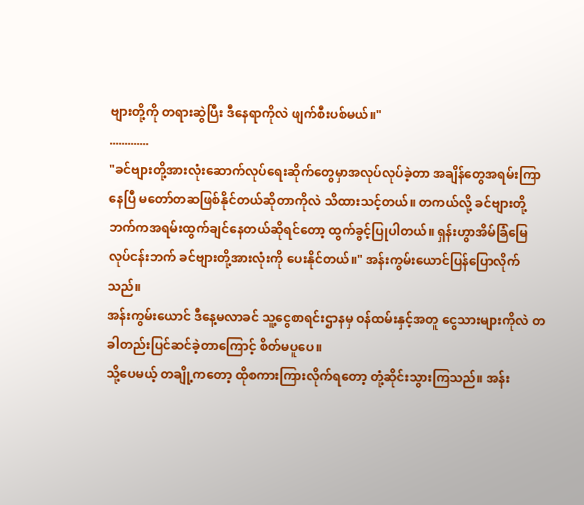ဗျားတို့ကို တရားဆွဲပြီး ဒီနေရာကိုလဲ ဖျက်စီးပစ်မယ်။"
.............
"ခင်ဗျားတို့အားလုံးဆောက်လုပ်ရေးဆိုက်တွေမှာအလုပ်လုပ်ခဲ့တာ အချိန်တွေအရမ်းကြာနေပြီ မတော်တဆဖြစ်နိုင်တယ်ဆိုတာကိုလဲ သိထားသင့်တယ်။ တကယ်လို့ ခင်ဗျားတို့ဘက်ကအရမ်းထွက်ချင်နေတယ်ဆိုရင်တော့ ထွက်ခွင့်ပြုပါတယ်။ ရှန်းဟွာအိမ်ခြံမြေလုပ်ငန်းဘက် ခင်ဗျားတို့အားလုံးကို ပေးနိုင်တယ်။" အန်းကွမ်းယောင်ပြန်ပြောလိုက်သည်။
အန်းကွမ်းယောင် ဒီနေ့မလာခင် သူ့ငွေစာရင်းဌာနမှ ဝန်ထမ်းနှင့်အတူ ငွေသားများကိုလဲ တခါတည်းပြင်ဆင်ခဲ့တာကြောင့် စိတ်မပူပေ။
သို့ပေမယ့် တချို့ကတော့ ထိုစကားကြားလိုက်ရတော့ တုံ့ဆိုင်းသွားကြသည်။ အန်း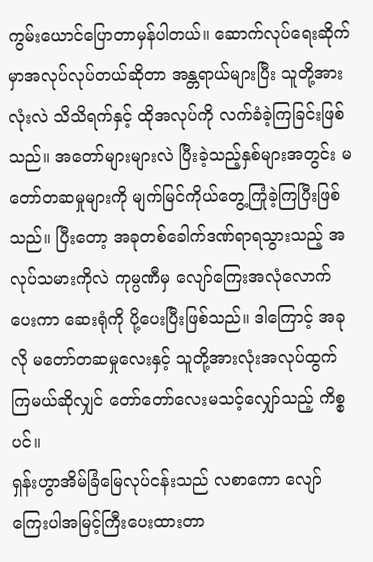ကွမ်းယောင်ပြောတာမှန်ပါတယ်။ ဆောက်လုပ်ရေးဆိုက်မှာအလုပ်လုပ်တယ်ဆိုတာ အန္တရာယ်များပြီး သူတို့အားလုံးလဲ သိသိရက်နှင့် ထိုအလုပ်ကို လက်ခံခဲ့ကြခြင်းဖြစ်သည်။ အတော်များများလဲ ပြီးခဲ့သည့်နှစ်များအတွင်း မတော်တဆမှုများကို မျက်မြင်ကိုယ်တွေ့ကြုံခဲ့ကြပြီးဖြစ်သည်။ ပြီးတော့ အခုတစ်ခေါက်ဒဏ်ရာရသွားသည့် အလုပ်သမားကိုလဲ ကုမ္ပဏီမှ လျော်ကြေးအလုံလောက်ပေးကာ ဆေးရုံကို ပို့ပေးပြီးဖြစ်သည်။ ဒါကြောင့် အခုလို မတော်တဆမှုလေးနှင့် သူတို့အားလုံးအလုပ်ထွက်ကြမယ်ဆိုလျှင် တော်တော်လေးမသင့်လျှော်သည့် ကိစ္စပင်။
ရှန်းဟွာအိမ်ခြံမြေလုပ်ငန်းသည် လစာကော လျော်ကြေးပါအမြင့်ကြီးပေးထားတာ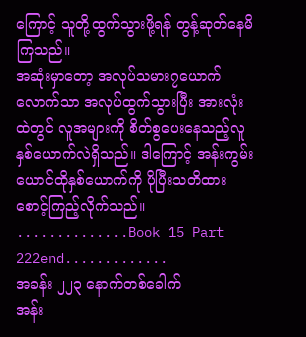ကြောင့် သူတို့ထွက်သွားဖို့ရန် တွန့်ဆုတ်နေမိကြသည်။
အဆုံးမှာတော့ အလုပ်သမား၇ယောက်လောက်သာ အလုပ်ထွက်သွားပြီး အားလုံးထဲတွင် လူအများကို စိတ်စွပေးနေသည့်လူနှစ်ယောက်လဲရှိသည်။ ဒါကြောင့် အန်းကွမ်းယောင်ထိုနှစ်ယောက်ကို ပိုပြီးသတိထားစောင့်ကြည့်လိုက်သည်။
..............Book 15 Part 222end.............
အခန်း ၂၂၃ နောက်တစ်ခေါက်
အန်း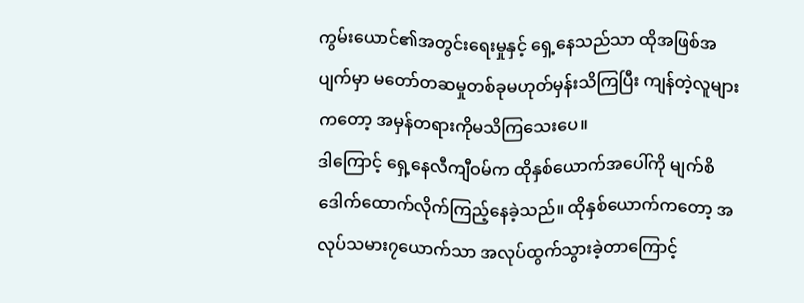ကွမ်းယောင်၏အတွင်းရေးမှုနှင့် ရှေ့နေသည်သာ ထိုအဖြစ်အပျက်မှာ မတော်တဆမှုတစ်ခုမဟုတ်မှန်းသိကြပြီး ကျန်တဲ့လူများကတော့ အမှန်တရားကိုမသိကြသေးပေ။
ဒါကြောင့် ရှေ့နေလီကျီဝမ်က ထိုနှစ်ယောက်အပေါ်ကို မျက်စိဒေါက်ထောက်လိုက်ကြည့်နေခဲ့သည်။ ထိုနှစ်ယောက်ကတော့ အလုပ်သမား၇ယောက်သာ အလုပ်ထွက်သွားခဲ့တာကြောင့်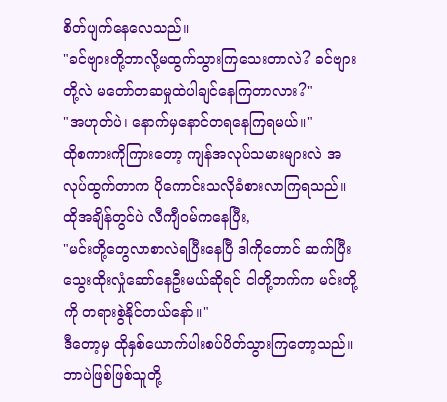စိတ်ပျက်နေလေသည်။
"ခင်ဗျားတို့ဘာလို့မထွက်သွားကြသေးတာလဲ? ခင်ဗျားတို့လဲ မတော်တဆမှုထဲပါချင်နေကြတာလား?"
"အဟုတ်ပဲ၊ နောက်မှနောင်တရနေကြရမယ်။"
ထိုစကားကိုကြားတော့ ကျန်အလုပ်သမားများလဲ အလုပ်ထွက်တာက ပိုကောင်းသလိုခံစားလာကြရသည်။
ထိုအချိန်တွင်ပဲ လီကျီဝမ်ကနေပြီး,
"မင်းတို့တွေလာစာလဲရပြီးနေပြီ ဒါကိုတောင် ဆက်ပြီးသွေးထိုးလှုံဆော်နေဦးမယ်ဆိုရင် ငါတို့ဘက်က မင်းတို့ကို တရားစွဲနိုင်တယ်နော်။"
ဒီတော့မှ ထိုနှစ်ယောက်ပါးစပ်ပိတ်သွားကြတော့သည်။ ဘာပဲဖြစ်ဖြစ်သူတို့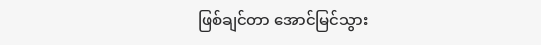ဖြစ်ချင်တာ အောင်မြင်သွား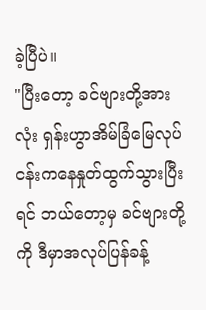ခဲ့ပြီပဲ။
"ပြီးတော့ ခင်ဗျားတို့အားလုံး ရှန်းဟွာအိမ်ခြံမြေလုပ်ငန်းကနေနှုတ်ထွက်သွားပြီးရင် ဘယ်တော့မှ ခင်ဗျားတို့ကို ဒီမှာအလုပ်ပြန်ခန့်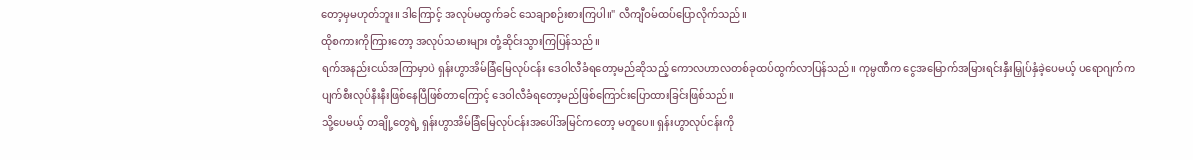တော့မှမဟုတ်ဘူး။ ဒါကြောင့် အလုပ်မထွက်ခင် သေချာစဉ်းစားကြပါ။" လီကျီဝမ်ထပ်ပြောလိုက်သည်။
ထိုစကားကိုကြားတော့ အလုပ်သမားများ တုံ့ဆိုင်းသွားကြပြန်သည်။
ရက်အနည်းငယ်အကြာမှာပဲ ရှန်းဟွာအိမ်ခြံမြေလုပ်ငန်း ဒေဝါလီခံရတော့မည်ဆိုသည့် ကောလဟာလတစ်ခုထပ်ထွက်လာပြန်သည်။ ကုမ္ပဏီက ငွေအမြောက်အမြားရင်းနှီးမြှုပ်နှံခဲ့ပေမယ့် ပရောဂျက်က ပျက်စီးလုပ်နီးနီးဖြစ်နေပြီဖြစ်တာကြောင့် ဒေဝါလီခံရတော့မည်ဖြစ်ကြောင်းပြောထားခြင်းဖြစ်သည်။
သို့ပေမယ့် တချို့တွေရဲ့ ရှန်းဟွာအိမ်ခြံမြေလုပ်ငန်းအပေါ်အမြင်ကတော့ မတူပေ။ ရှန်းဟွာလုပ်ငန်းကို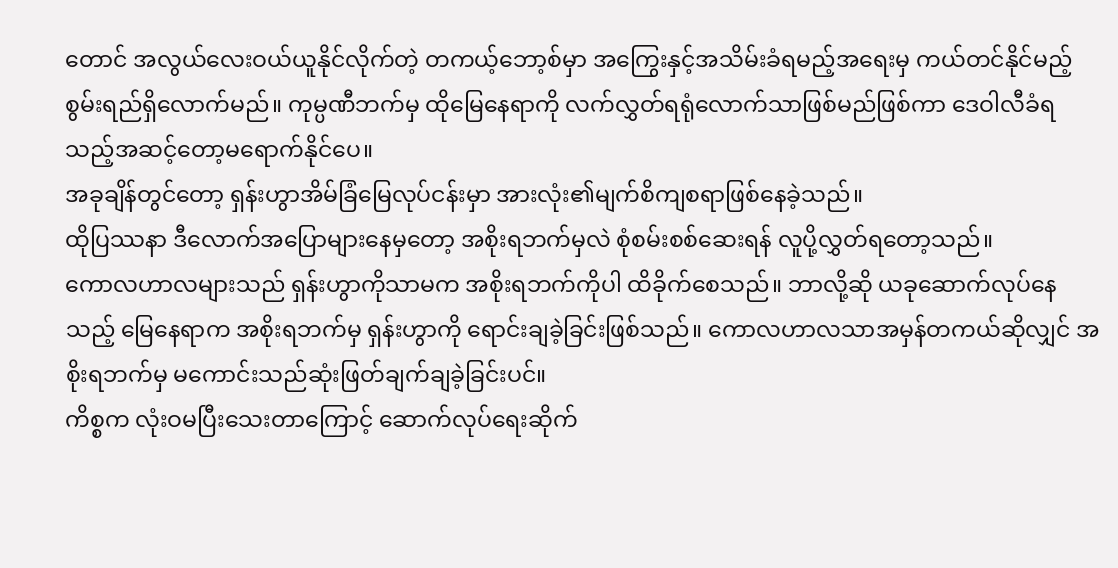တောင် အလွယ်လေးဝယ်ယူနိုင်လိုက်တဲ့ တကယ့်ဘော့စ်မှာ အကြွေးနှင့်အသိမ်းခံရမည့်အရေးမှ ကယ်တင်နိုင်မည့်စွမ်းရည်ရှိလောက်မည်။ ကုမ္ပဏီဘက်မှ ထိုမြေနေရာကို လက်လွှတ်ရရုံလောက်သာဖြစ်မည်ဖြစ်ကာ ဒေဝါလီခံရသည့်အဆင့်တော့မရောက်နိုင်ပေ။
အခုချိန်တွင်တော့ ရှန်းဟွာအိမ်ခြံမြေလုပ်ငန်းမှာ အားလုံး၏မျက်စိကျစရာဖြစ်နေခဲ့သည်။
ထိုပြဿနာ ဒီလောက်အပြောများနေမှတော့ အစိုးရဘက်မှလဲ စုံစမ်းစစ်ဆေးရန် လူပို့လွှတ်ရတော့သည်။
ကောလဟာလများသည် ရှန်းဟွာကိုသာမက အစိုးရဘက်ကိုပါ ထိခိုက်စေသည်။ ဘာလို့ဆို ယခုဆောက်လုပ်နေသည့် မြေနေရာက အစိုးရဘက်မှ ရှန်းဟွာကို ရောင်းချခဲ့ခြင်းဖြစ်သည်။ ကောလဟာလသာအမှန်တကယ်ဆိုလျှင် အစိုးရဘက်မှ မကောင်းသည်ဆုံးဖြတ်ချက်ချခဲ့ခြင်းပင်။
ကိစ္စက လုံးဝမပြီးသေးတာကြောင့် ဆောက်လုပ်ရေးဆိုက်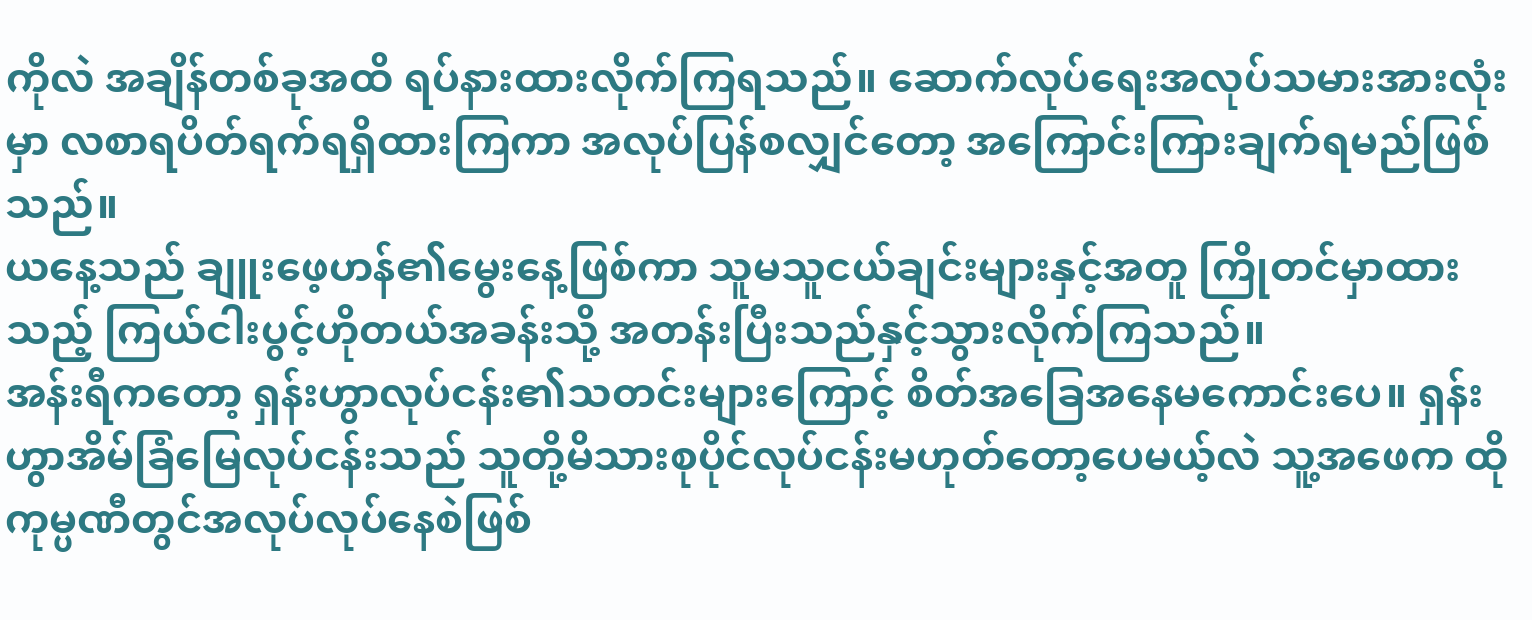ကိုလဲ အချိန်တစ်ခုအထိ ရပ်နားထားလိုက်ကြရသည်။ ဆောက်လုပ်ရေးအလုပ်သမားအားလုံးမှာ လစာရပိတ်ရက်ရရှိထားကြကာ အလုပ်ပြန်စလျှင်တော့ အကြောင်းကြားချက်ရမည်ဖြစ်သည်။
ယနေ့သည် ချူးဖေ့ဟန်၏မွေးနေ့ဖြစ်ကာ သူမသူငယ်ချင်းများနှင့်အတူ ကြိုတင်မှာထားသည့် ကြယ်ငါးပွင့်ဟိုတယ်အခန်းသို့ အတန်းပြီးသည်နှင့်သွားလိုက်ကြသည်။
အန်းရီကတော့ ရှန်းဟွာလုပ်ငန်း၏သတင်းများကြောင့် စိတ်အခြေအနေမကောင်းပေ။ ရှန်းဟွာအိမ်ခြံမြေလုပ်ငန်းသည် သူတို့မိသားစုပိုင်လုပ်ငန်းမဟုတ်တော့ပေမယ့်လဲ သူ့အဖေက ထိုကုမ္ပဏီတွင်အလုပ်လုပ်နေစဲဖြစ်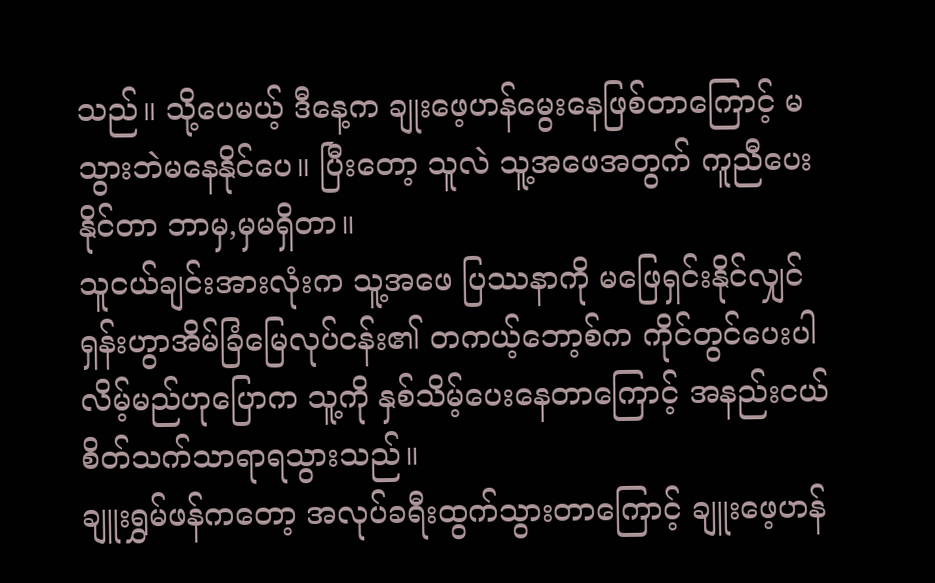သည်။ သို့ပေမယ့် ဒီနေ့က ချုးဖေ့ဟန်မွေးနေဖြစ်တာကြောင့် မသွားဘဲမနေနိုင်ပေ။ ပြီးတော့ သူလဲ သူ့အဖေအတွက် ကူညီပေးနိုင်တာ ဘာမှ,မှမရှိတာ။
သူငယ်ချင်းအားလုံးက သူ့အဖေ ပြဿနာကို မဖြေရှင်းနိုင်လျှင် ရှန်းဟွာအိမ်ခြံမြေလုပ်ငန်း၏ တကယ့်ဘော့စ်က ကိုင်တွင်ပေးပါလိမ့်မည်ဟုပြောက သူ့ကို နှစ်သိမ့်ပေးနေတာကြောင့် အနည်းငယ်စိတ်သက်သာရာရသွားသည်။
ချူးရွှမ်ဖန်ကတော့ အလုပ်ခရီးထွက်သွားတာကြောင့် ချူးဖေ့ဟန်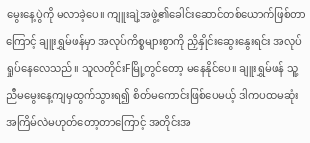မွေးနေ့ပွဲကို မလာခဲ့ပေ။ ကျူးချဲ့အဖွဲ့၏ခေါင်းဆောင်တစ်ယောက်ဖြစ်တာကြောင့် ချူးရွှမ်ဖန်မှာ အလုပ်ကိစ္စများစွာကို ညှိနှိုင်းဆွေးနွေးရင်း အလုပ်ရှုပ်နေလေသည်။ သူလတိုင်းFမြို့တွင်တော့ မနေနိုင်ပေ။ ချူးရွှမ်ဖန် သူ့ညီမမွေးနေ့ကျမှထွက်သွားရ၍ စိတ်မကောင်းဖြစ်ပေမယ့် ဒါကပထမဆုံးအကြိမ်လဲမဟုတ်တော့တာကြောင့် အတိုင်းအ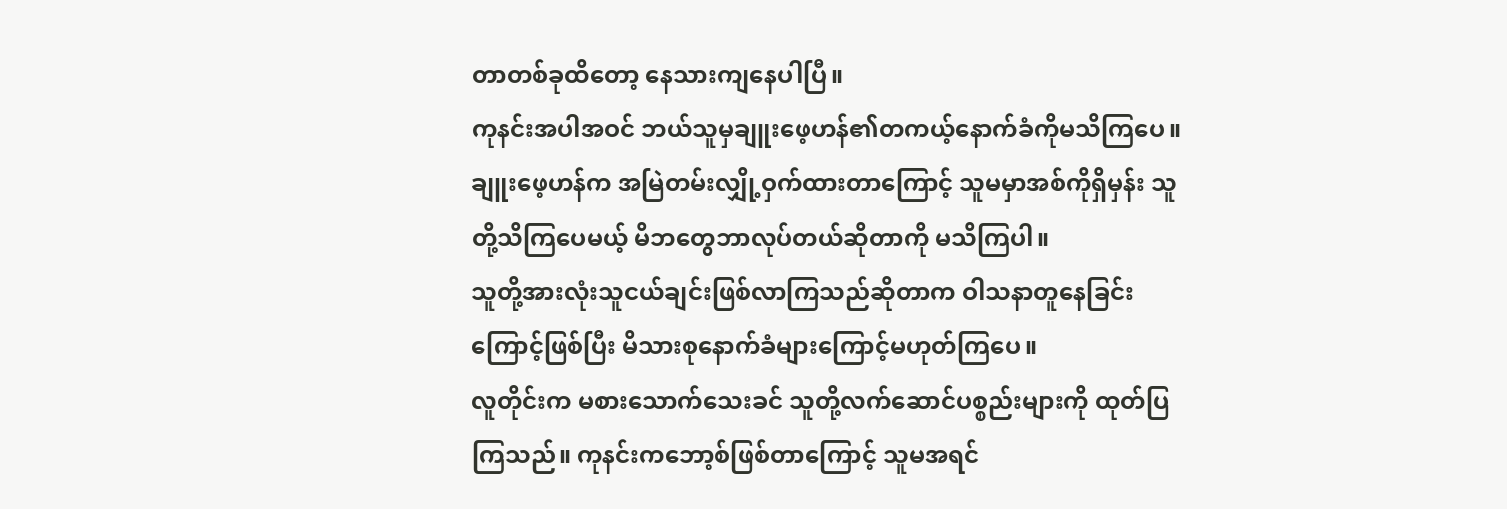တာတစ်ခုထိတော့ နေသားကျနေပါပြီ။
ကုနင်းအပါအဝင် ဘယ်သူမှချူးဖေ့ဟန်၏တကယ့်နောက်ခံကိုမသိကြပေ။ ချူးဖေ့ဟန်က အမြဲတမ်းလျှို့ဝှက်ထားတာကြောင့် သူမမှာအစ်ကိုရှိမှန်း သူတို့သိကြပေမယ့် မိဘတွေဘာလုပ်တယ်ဆိုတာကို မသိကြပါ။
သူတို့အားလုံးသူငယ်ချင်းဖြစ်လာကြသည်ဆိုတာက ဝါသနာတူနေခြင်းကြောင့်ဖြစ်ပြီး မိသားစုနောက်ခံများကြောင့်မဟုတ်ကြပေ။
လူတိုင်းက မစားသောက်သေးခင် သူတို့လက်ဆောင်ပစ္စည်းများကို ထုတ်ပြကြသည်။ ကုနင်းကဘော့စ်ဖြစ်တာကြောင့် သူမအရင်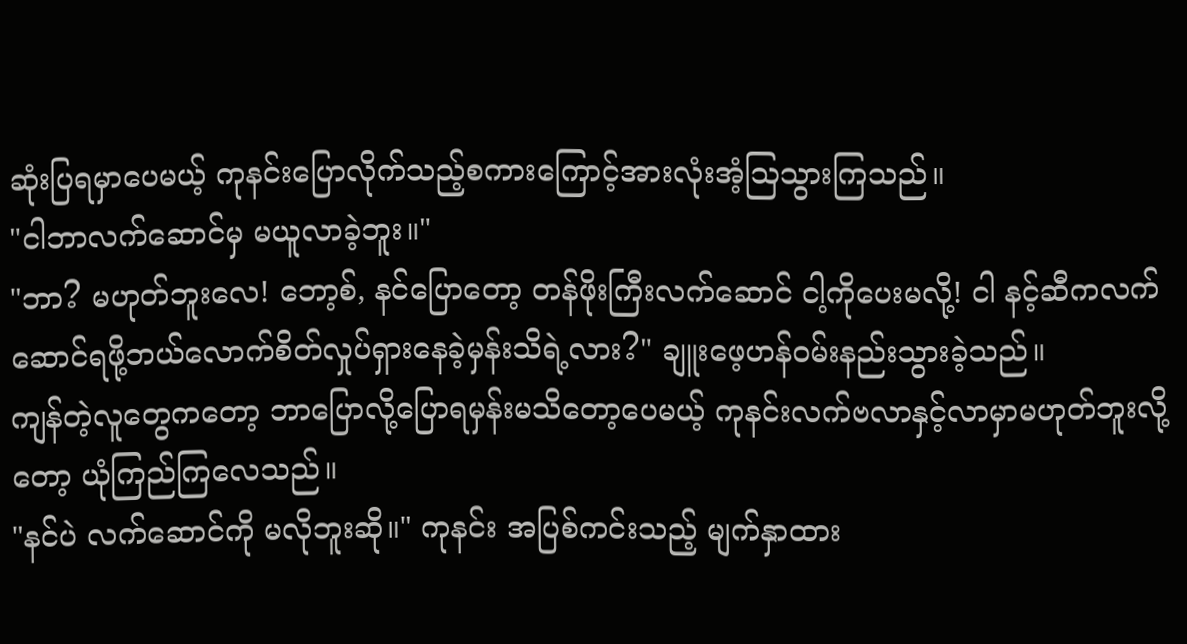ဆုံးပြရမှာပေမယ့် ကုနင်းပြောလိုက်သည့်စကားကြောင့်အားလုံးအံ့ဩသွားကြသည်။
"ငါဘာလက်ဆောင်မှ မယူလာခဲ့ဘူး။"
"ဘာ? မဟုတ်ဘူးလေ! ဘော့စ်, နင်ပြောတော့ တန်ဖိုးကြီးလက်ဆောင် ငါ့ကိုပေးမလို့! ငါ နင့်ဆီကလက်ဆောင်ရဖို့ဘယ်လောက်စိတ်လှုပ်ရှားနေခဲ့မှန်းသိရဲ့လား?" ချူးဖေ့ဟန်ဝမ်းနည်းသွားခဲ့သည်။
ကျန်တဲ့လူတွေကတော့ ဘာပြောလို့ပြောရမှန်းမသိတော့ပေမယ့် ကုနင်းလက်ဗလာနှင့်လာမှာမဟုတ်ဘူးလို့တော့ ယုံကြည်ကြလေသည်။
"နင်ပဲ လက်ဆောင်ကို မလိုဘူးဆို။" ကုနင်း အပြစ်ကင်းသည့် မျက်နှာထား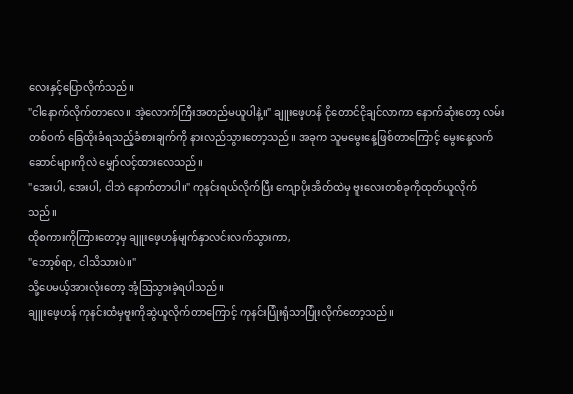လေးနှင့်ပြောလိုက်သည်။
"ငါနောက်လိုက်တာလေ။ အဲ့လောက်ကြီးအတည်မယူပါနဲ့။" ချူးဖေ့ဟန် ငိုတောင်ငိုချင်လာကာ နောက်ဆုံးတော့ လမ်းတစ်ဝက် ခြေထိုးခံရသည့်ခံစားချက်ကို နားလည်သွားတော့သည်။ အခုက သူမမွေးနေ့ဖြစ်တာကြောင့် မွေးနေ့လက်ဆောင်များကိုလဲ မျှော်လင့်ထားလေသည်။
"အေးပါ, အေးပါ, ငါဘဲ နောက်တာပါ။" ကုနင်းရယ်လိုက်ပြီး ကျောပိုးအိတ်ထဲမှ ဗူးလေးတစ်ခုကိုထုတ်ယူလိုက်သည်။
ထိုစကားကိုကြားတော့မှ ချူးဖေ့ဟန်မျက်နှာလင်းလက်သွားကာ,
"ဘော့စ်ရာ, ငါသိသားပဲ။"
သို့ပေမယ့်အားလုံးတော့ အံ့ဩသွားခဲ့ရပါသည်။
ချူးဖေ့ဟန် ကုနင်းထံမှဗူးကိုဆွဲယူလိုက်တာကြောင့် ကုနင်းပြုံးရုံသာပြုံးလိုက်တော့သည်။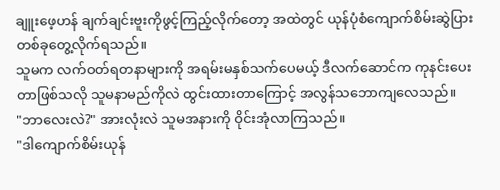ချူးဖေ့ဟန် ချက်ချင်းဗူးကိုဖွင့်ကြည့်လိုက်တော့ အထဲတွင် ယုန်ပုံစံကျောက်စိမ်းဆွဲပြားတစ်ခုတွေ့လိုက်ရသည်။
သူမက လက်ဝတ်ရတနာများကို အရမ်းမနှစ်သက်ပေမယ့် ဒီလက်ဆောင်က ကုနင်းပေးတာဖြစ်သလို သူမနာမည်ကိုလဲ ထွင်းထားတာကြောင့် အလွန်သဘောကျလေသည်။
"ဘာလေးလဲ?" အားလုံးလဲ သူမအနားကို ဝိုင်းအုံလာကြသည်။
"ဒါကျောက်စိမ်းယုန်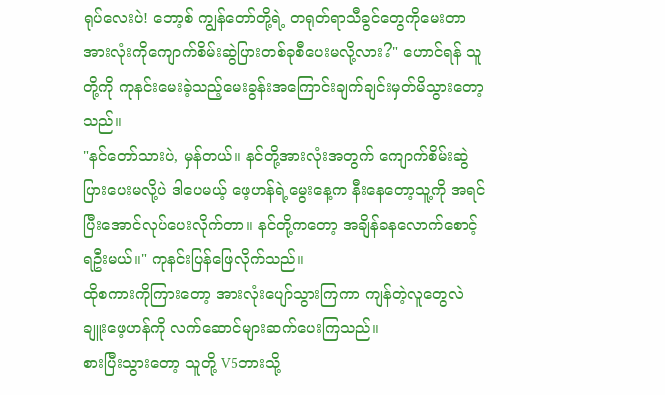ရုပ်လေးပဲ! ဘော့စ် ကျွန်တော်တို့ရဲ့ တရုတ်ရာသီခွင်တွေကိုမေးတာ အားလုံးကိုကျောက်စိမ်းဆွဲပြားတစ်ခုစီပေးမလို့လား?" ဟောင်ရန် သူတို့ကို ကုနင်းမေးခဲ့သည့်မေးခွန်းအကြောင်းချက်ချင်းမှတ်မိသွားတော့သည်။
"နင်တော်သားပဲ, မှန်တယ်။ နင်တို့အားလုံးအတွက် ကျောက်စိမ်းဆွဲပြားပေးမလို့ပဲ ဒါပေမယ့် ဖေ့ဟန်ရဲ့မွေးနေ့က နီးနေတော့သူ့ကို အရင်ပြီးအောင်လုပ်ပေးလိုက်တာ။ နင်တို့ကတော့ အချိန်ခနလောက်စောင့်ရဦးမယ်။" ကုနင်းပြန်ဖြေလိုက်သည်။
ထိုစကားကိုကြားတော့ အားလုံးပျော်သွားကြကာ ကျန်တဲ့လူတွေလဲ ချူးဖေ့ဟန်ကို လက်ဆောင်များဆက်ပေးကြသည်။
စားပြီးသွားတော့ သူတို့ V5ဘားသို့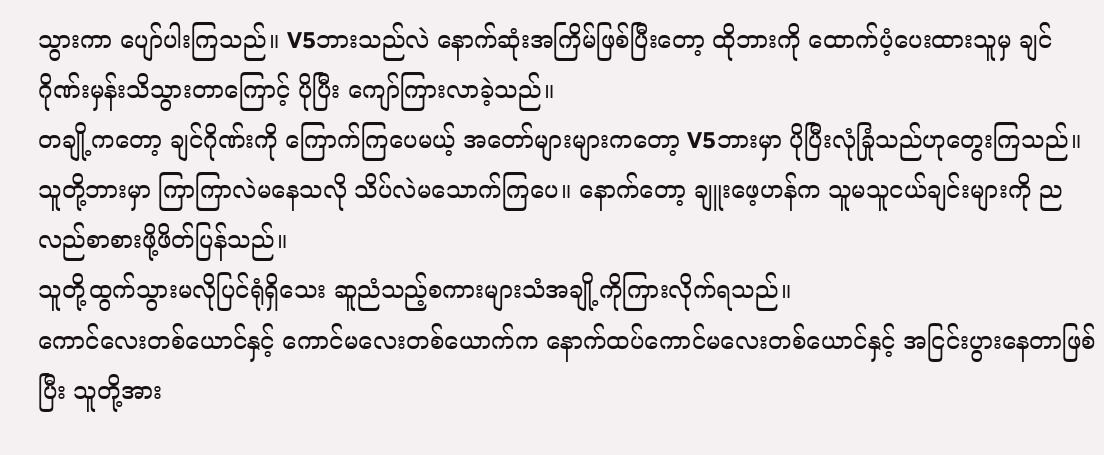သွားကာ ပျော်ပါးကြသည်။ V5ဘားသည်လဲ နောက်ဆုံးအကြိမ်ဖြစ်ပြီးတော့ ထိုဘားကို ထောက်ပံ့ပေးထားသူမှ ချင်ဂိုဏ်းမှန်းသိသွားတာကြောင့် ပိုပြီး ကျော်ကြားလာခဲ့သည်။
တချို့ကတော့ ချင်ဂိုဏ်းကို ကြောက်ကြပေမယ့် အတော်များများကတော့ V5ဘားမှာ ပိုပြီးလုံခြုံသည်ဟုတွေးကြသည်။
သူတို့ဘားမှာ ကြာကြာလဲမနေသလို သိပ်လဲမသောက်ကြပေ။ နောက်တော့ ချူးဖေ့ဟန်က သူမသူငယ်ချင်းများကို ညလည်စာစားဖို့ဖိတ်ပြန်သည်။
သူတို့ထွက်သွားမလိုပြင်ရုံရှိသေး ဆူညံသည့်စကားများသံအချို့ကိုကြားလိုက်ရသည်။
ကောင်လေးတစ်ယောင်နှင့် ကောင်မလေးတစ်ယောက်က နောက်ထပ်ကောင်မလေးတစ်ယောင်နှင့် အငြင်းပွားနေတာဖြစ်ပြီး သူတို့အား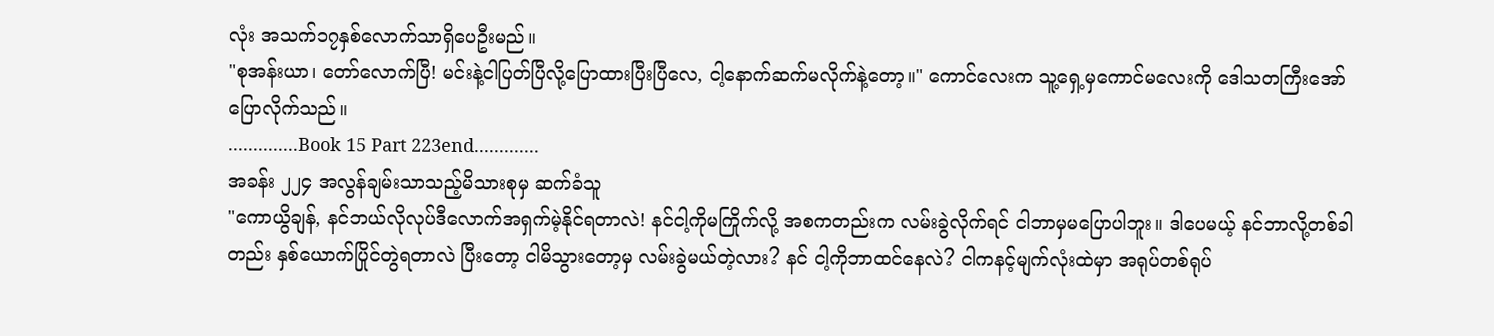လုံး အသက်၁၇နှစ်လောက်သာရှိပေဦးမည်။
"စုအန်းယာ၊ တော်လောက်ပြီ! မင်းနဲ့ငါပြတ်ပြီလို့ပြောထားပြီးပြီလေ, ငါ့နောက်ဆက်မလိုက်နဲ့တော့။" ကောင်လေးက သူ့ရှေ့မှကောင်မလေးကို ဒေါသတကြီးအော်ပြောလိုက်သည်။
..............Book 15 Part 223end.............
အခန်း ၂၂၄ အလွန်ချမ်းသာသည့်မိသားစုမှ ဆက်ခံသူ
"ကောယွိချန်, နင်ဘယ်လိုလုပ်ဒီလောက်အရှက်မဲ့နိုင်ရတာလဲ! နင်ငါ့ကိုမကြိုက်လို့ အစကတည်းက လမ်းခွဲလိုက်ရင် ငါဘာမှမပြောပါဘူး။ ဒါပေမယ့် နင်ဘာလို့တစ်ခါတည်း နှစ်ယောက်ပြိုင်တွဲရတာလဲ ပြီးတော့ ငါမိသွားတော့မှ လမ်းခွဲမယ်တဲ့လား? နင် ငါ့ကိုဘာထင်နေလဲ? ငါကနင့်မျက်လုံးထဲမှာ အရုပ်တစ်ရုပ်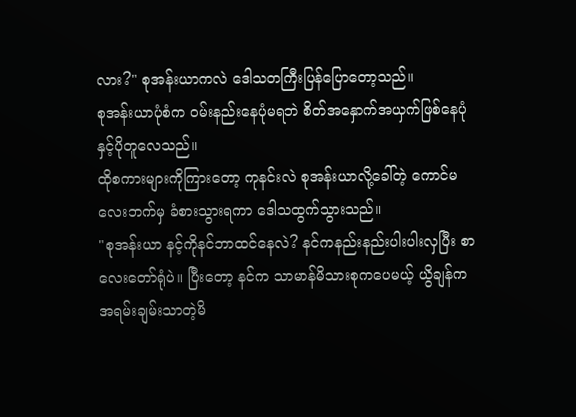လား?" စုအန်းယာကလဲ ဒေါသတကြီးပြန်ပြောတော့သည်။
စုအန်းယာပုံစံက ဝမ်းနည်းနေပုံမရဘဲ စိတ်အနှောက်အယှက်ဖြစ်နေပုံနှင့်ပိုတူလေသည်။
ထိုစကားများကိုကြားတော့ ကုနင်းလဲ စုအန်းယာလို့ခေါ်တဲ့ ကောင်မလေးဘက်မှ ခံစားသွားရကာ ဒေါသထွက်သွားသည်။
"စုအန်းယာ နင့်ကိုနင်ဘာထင်နေလဲ? နင်ကနည်းနည်းပါးပါးလှပြီး စာလေးတော်ရုံပဲ။ ပြီးတော့ နင်က သာမာန်မိသားစုကပေမယ့် ယွိချန်က အရမ်းချမ်းသာတဲ့မိ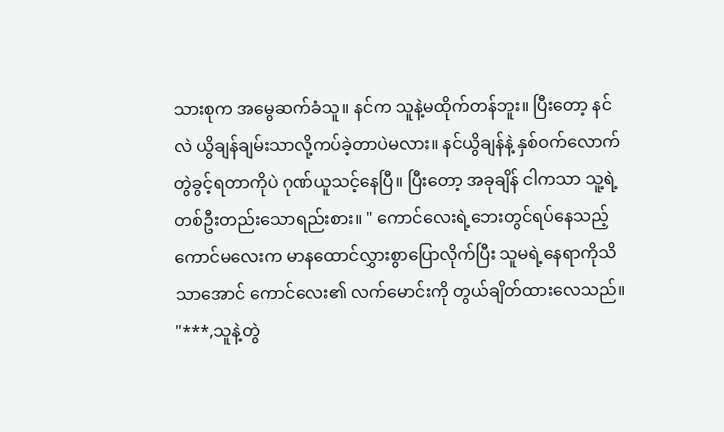သားစုက အမွေဆက်ခံသူ။ နင်က သူနဲ့မထိုက်တန်ဘူး။ ပြီးတော့ နင်လဲ ယွိချန်ချမ်းသာလို့ကပ်ခဲ့တာပဲမလား။ နင်ယွိချန်နဲ့ နှစ်ဝက်လောက်တွဲခွင့်ရတာကိုပဲ ဂုဏ်ယူသင့်နေပြီ။ ပြီးတော့ အခုချိန် ငါကသာ သူ့ရဲ့တစ်ဦးတည်းသောရည်းစား။ " ကောင်လေးရဲ့ဘေးတွင်ရပ်နေသည့် ကောင်မလေးက မာနထောင်လွှားစွာပြောလိုက်ပြီး သူမရဲ့နေရာကိုသိသာအောင် ကောင်လေး၏ လက်မောင်းကို တွယ်ချိတ်ထားလေသည်။
"***,သူနဲ့တွဲ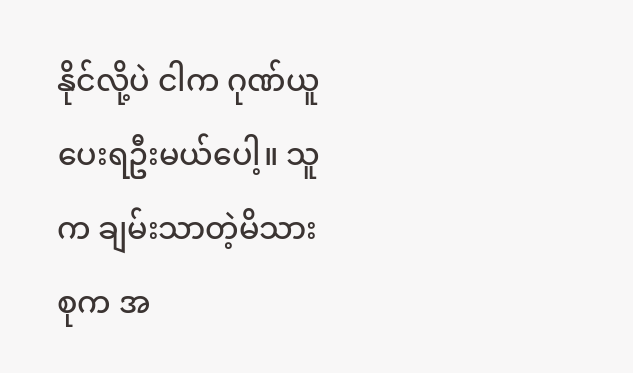နိုင်လို့ပဲ ငါက ဂုဏ်ယူပေးရဦးမယ်ပေါ့။ သူက ချမ်းသာတဲ့မိသားစုက အ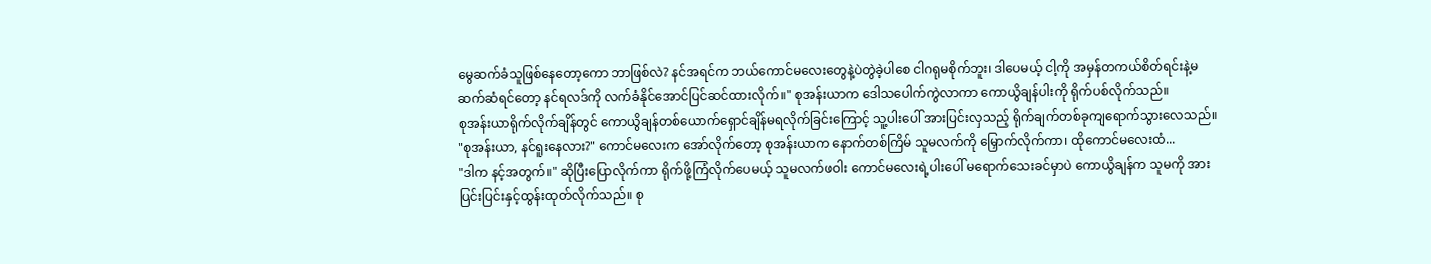မွေဆက်ခံသူဖြစ်နေတော့ကော ဘာဖြစ်လဲ? နင်အရင်က ဘယ်ကောင်မလေးတွေနဲ့ပဲတွဲခဲ့ပါစေ ငါဂရုမစိုက်ဘူး၊ ဒါပေမယ့် ငါ့ကို အမှန်တကယ်စိတ်ရင်းနဲ့မဆက်ဆံရင်တော့ နင်ရလဒ်ကို လက်ခံနိုင်အောင်ပြင်ဆင်ထားလိုက်။" စုအန်းယာက ဒေါသပေါက်ကွဲလာကာ ကောယွိချန်ပါးကို ရိုက်ပစ်လိုက်သည်။
စုအန်းယာရိုက်လိုက်ချိန်တွင် ကောယွိချန်တစ်ယောက်ရှောင်ချိန်မရလိုက်ခြင်းကြောင့် သူ့ပါးပေါ် အားပြင်းလှသည့် ရိုက်ချက်တစ်ခုကျရောက်သွားလေသည်။
"စုအန်းယာ, နင်ရူးနေလား?" ကောင်မလေးက အော်လိုက်တော့ စုအန်းယာက နောက်တစ်ကြိမ် သူမလက်ကို မြှောက်လိုက်ကာ၊ ထိုကောင်မလေးထံ...
"ဒါက နင့်အတွက်။" ဆိုပြီးပြောလိုက်ကာ ရိုက်ဖို့ကြံလိုက်ပေမယ့် သူမလက်ဖဝါး ကောင်မလေးရဲ့ပါးပေါ် မရောက်သေးခင်မှာပဲ ကောယွိချန်က သူမကို အားပြင်းပြင်းနှင့်ထွန်းထုတ်လိုက်သည်။ စု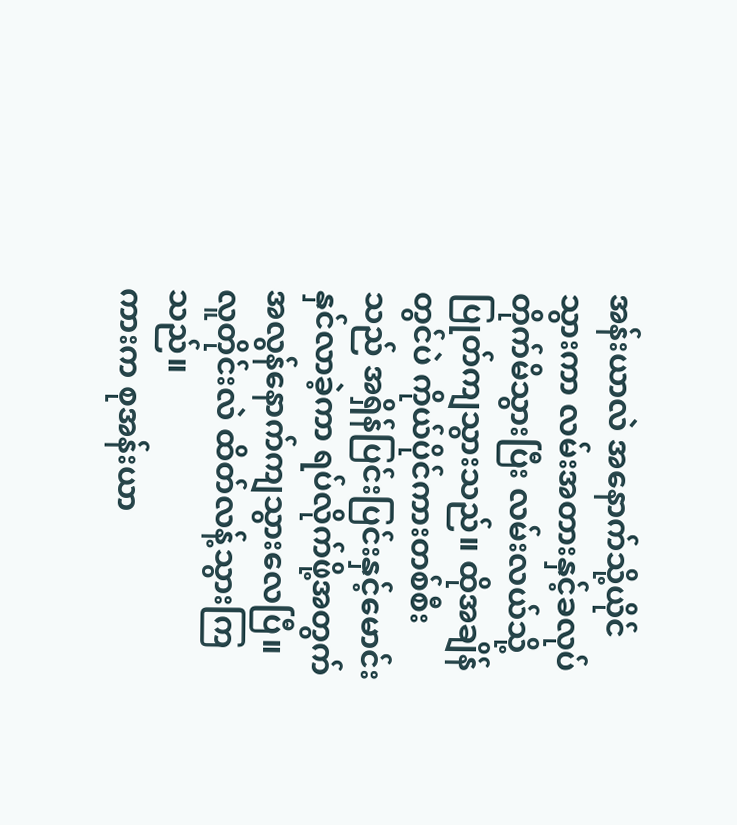အန်းယာလဲ အနောက်သို့ယိုင်သွားကာ လမ်းအတားနှင့်ခလုပ်တိုက်မိသွားပြီး လမ်းလယ်သို့ပြုတ်ကျသွားသည်။ ထိုအချိန်တွင်ပဲ ကိုယ်ပိုင်ကားတစ်စီးသည် အရှိန်ပြင်းပြင်းနှင့်မောင်းနှင်လာခဲ့ကာ ရပ်လိုက်ဖို့အတွက် အလွန်နောက်ကျသွားလေပြီ။
လူတိုင်းလဲ ထိတ်လန့်သွားကြသည်။
ကားက စုအန်းယာ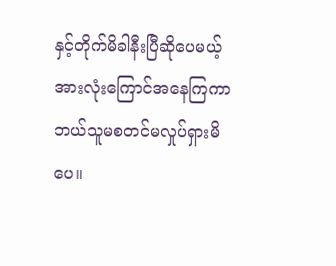နှင့်တိုက်မိခါနီးပြီဆိုပေမယ့် အားလုံးကြောင်အနေကြကာ ဘယ်သူမစတင်မလှုပ်ရှားမိပေ။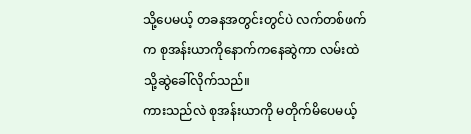သို့ပေမယ့် တခနအတွင်းတွင်ပဲ လက်တစ်ဖက်က စုအန်းယာကိုနောက်ကနေဆွဲကာ လမ်းထဲသို့ဆွဲခေါ်လိုက်သည်။
ကားသည်လဲ စုအန်းယာကို မတိုက်မိပေမယ့်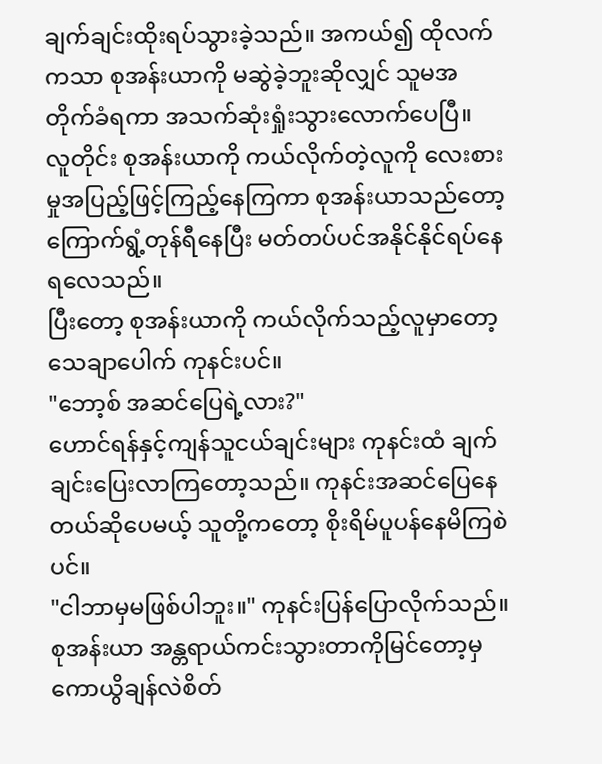ချက်ချင်းထိုးရပ်သွားခဲ့သည်။ အကယ်၍ ထိုလက်ကသာ စုအန်းယာကို မဆွဲခဲ့ဘူးဆိုလျှင် သူမအတိုက်ခံရကာ အသက်ဆုံးရှုံးသွားလောက်ပေပြီ။
လူတိုင်း စုအန်းယာကို ကယ်လိုက်တဲ့လူကို လေးစားမှုအပြည့်ဖြင့်ကြည့်နေကြကာ စုအန်းယာသည်တော့ ကြောက်ရွံ့တုန်ရီနေပြီး မတ်တပ်ပင်အနိုင်နိုင်ရပ်နေရလေသည်။
ပြီးတော့ စုအန်းယာကို ကယ်လိုက်သည့်လူမှာတော့ သေချာပေါက် ကုနင်းပင်။
"ဘော့စ် အဆင်ပြေရဲ့လား?"
ဟောင်ရန်နှင့်ကျန်သူငယ်ချင်းများ ကုနင်းထံ ချက်ချင်းပြေးလာကြတော့သည်။ ကုနင်းအဆင်ပြေနေတယ်ဆိုပေမယ့် သူတို့ကတော့ စိုးရိမ်ပူပန်နေမိကြစဲပင်။
"ငါဘာမှမဖြစ်ပါဘူး။" ကုနင်းပြန်ပြောလိုက်သည်။
စုအန်းယာ အန္တရာယ်ကင်းသွားတာကိုမြင်တော့မှ ကောယွိချန်လဲစိတ်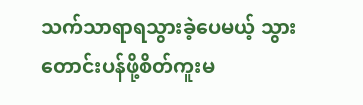သက်သာရာရသွားခဲ့ပေမယ့် သွားတောင်းပန်ဖို့စိတ်ကူးမ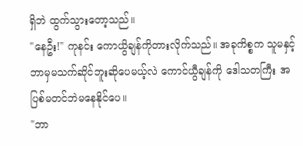ရှိဘဲ ထွက်သွားတော့သည်။
"နေဦး!" ကုနင်း ကောယွိချန်ကိုတားလိုက်သည်။ အခုကိစ္စက သူမနှင့်ဘာမှမသက်ဆိုင်ဘူးဆိုပေမယ့်လဲ ကောင်ယွီချန်ကို ဒေါသတကြီး အပြစ်မတင်ဘဲမနေနိုင်ပေ။
"ဘာ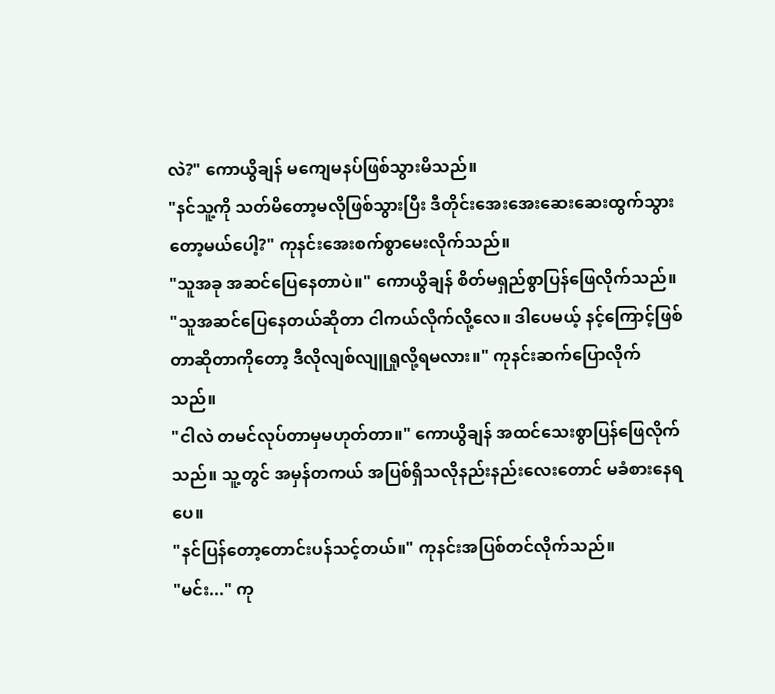လဲ?" ကောယွိချန် မကျေမနပ်ဖြစ်သွားမိသည်။
"နင်သူ့ကို သတ်မိတော့မလိုဖြစ်သွားပြီး ဒီတိုင်းအေးအေးဆေးဆေးထွက်သွားတော့မယ်ပေါ့?" ကုနင်းအေးစက်စွာမေးလိုက်သည်။
"သူအခု အဆင်ပြေနေတာပဲ။" ကောယွိချန် စိတ်မရှည်စွာပြန်ဖြေလိုက်သည်။
"သူအဆင်ပြေနေတယ်ဆိုတာ ငါကယ်လိုက်လို့လေ။ ဒါပေမယ့် နင့်ကြောင့်ဖြစ်တာဆိုတာကိုတော့ ဒီလိုလျစ်လျူရှုလို့ရမလား။" ကုနင်းဆက်ပြောလိုက်သည်။
"ငါလဲ တမင်လုပ်တာမှမဟုတ်တာ။" ကောယွိချန် အထင်သေးစွာပြန်ဖြေလိုက်သည်။ သူ့တွင် အမှန်တကယ် အပြစ်ရှိသလိုနည်းနည်းလေးတောင် မခံစားနေရပေ။
"နင်ပြန်တော့တောင်းပန်သင့်တယ်။" ကုနင်းအပြစ်တင်လိုက်သည်။
"မင်း..." ကု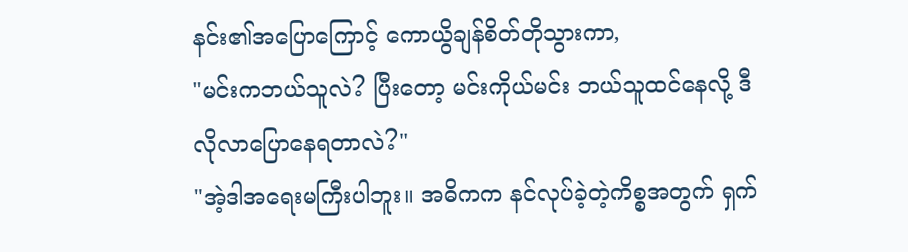နင်း၏အပြောကြောင့် ကောယွိချန်စိတ်တိုသွားကာ,
"မင်းကဘယ်သူလဲ? ပြီးတော့ မင်းကိုယ်မင်း ဘယ်သူထင်နေလို့ ဒီလိုလာပြောနေရတာလဲ?"
"အဲ့ဒါအရေးမကြီးပါဘူး။ အဓိကက နင်လုပ်ခဲ့တဲ့ကိစ္စအတွက် ရှက်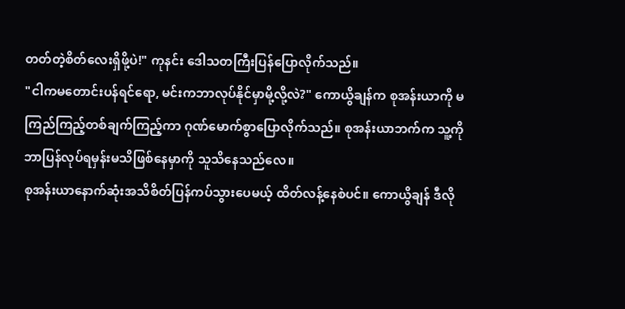တတ်တဲ့စိတ်လေးရှိဖို့ပဲ!" ကုနင်း ဒေါသတကြီးပြန်ပြောလိုက်သည်။
"ငါကမတောင်းပန်ရင်ရော, မင်းကဘာလုပ်နိုင်မှာမို့လို့လဲ?" ကောယွိချန်က စုအန်းယာကို မကြည်ကြည့်တစ်ချက်ကြည့်ကာ ဂုဏ်မောက်စွာပြောလိုက်သည်။ စုအန်းယာဘက်က သူ့ကိုဘာပြန်လုပ်ရမှန်းမသိဖြစ်နေမှာကို သူသိနေသည်လေ။
စုအန်းယာနောက်ဆုံးအသိစိတ်ပြန်ကပ်သွားပေမယ့် ထိတ်လန့်နေစဲပင်။ ကောယွိချန် ဒီလို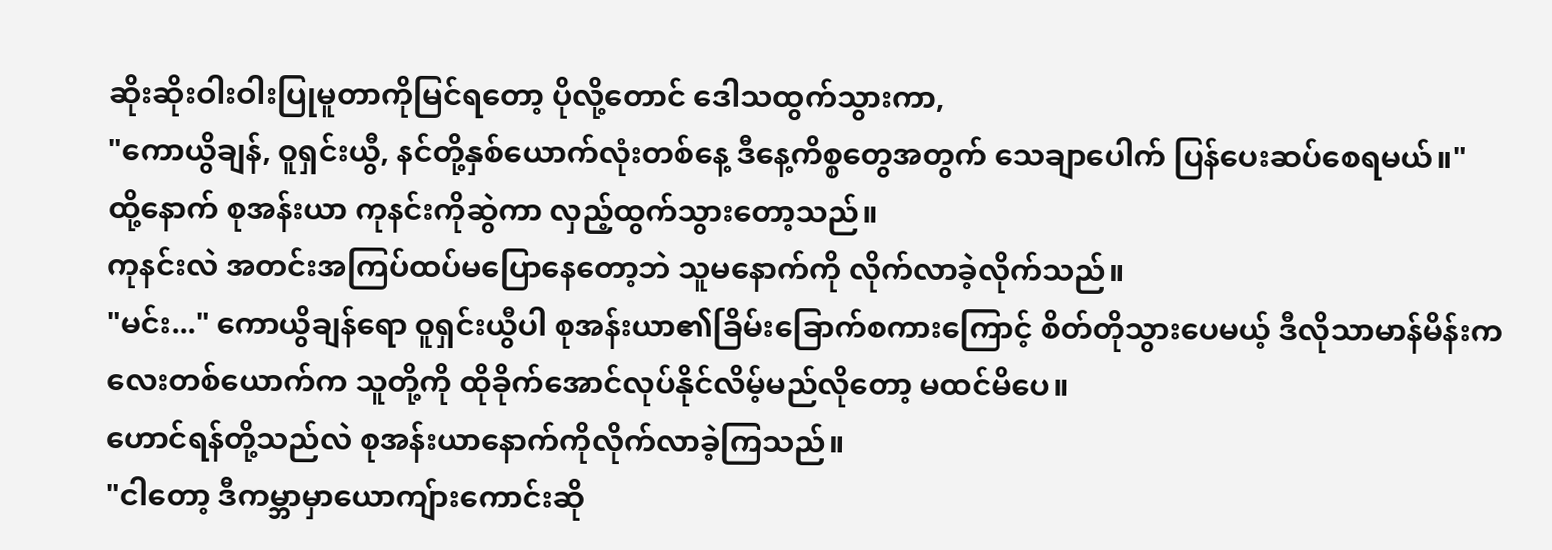ဆိုးဆိုးဝါးဝါးပြုမူတာကိုမြင်ရတော့ ပိုလို့တောင် ဒေါသထွက်သွားကာ,
"ကောယွိချန်, ဝူရှင်းယွီ, နင်တို့နှစ်ယောက်လုံးတစ်နေ့ ဒီနေ့ကိစ္စတွေအတွက် သေချာပေါက် ပြန်ပေးဆပ်စေရမယ်။"
ထို့နောက် စုအန်းယာ ကုနင်းကိုဆွဲကာ လှည့်ထွက်သွားတော့သည်။
ကုနင်းလဲ အတင်းအကြပ်ထပ်မပြောနေတော့ဘဲ သူမနောက်ကို လိုက်လာခဲ့လိုက်သည်။
"မင်း..." ကောယွိချန်ရော ဝူရှင်းယွီပါ စုအန်းယာ၏ခြိမ်းခြောက်စကားကြောင့် စိတ်တိုသွားပေမယ့် ဒီလိုသာမာန်မိန်းကလေးတစ်ယောက်က သူတို့ကို ထိုခိုက်အောင်လုပ်နိုင်လိမ့်မည်လိုတော့ မထင်မိပေ။
ဟောင်ရန်တို့သည်လဲ စုအန်းယာနောက်ကိုလိုက်လာခဲ့ကြသည်။
"ငါတော့ ဒီကမ္ဘာမှာယောကျ်ားကောင်းဆို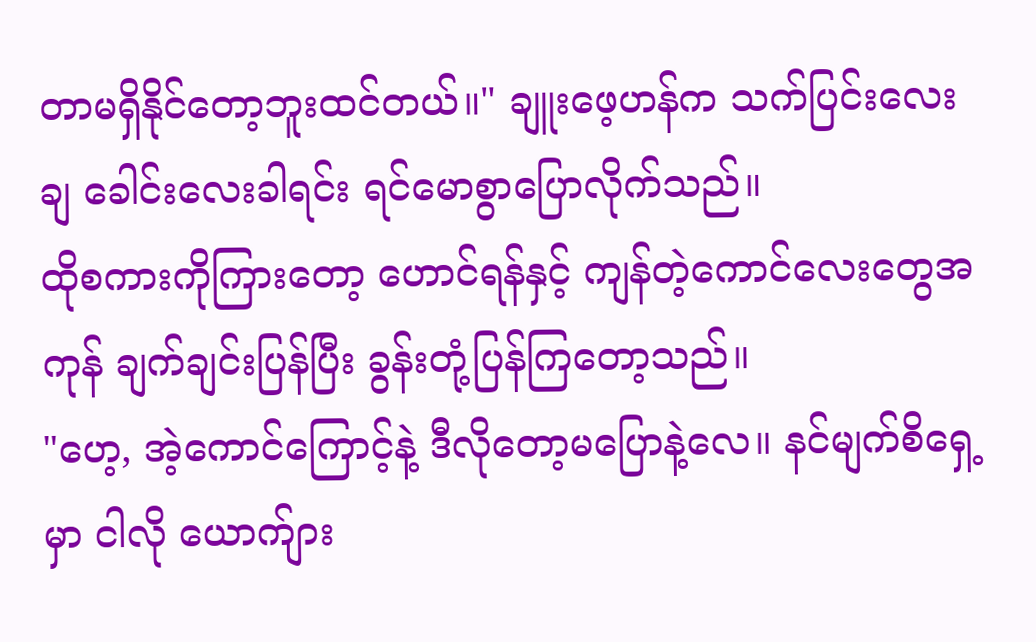တာမရှိနိုင်တော့ဘူးထင်တယ်။" ချူးဖေ့ဟန်က သက်ပြင်းလေးချ ခေါင်းလေးခါရင်း ရင်မောစွာပြောလိုက်သည်။
ထိုစကားကိုကြားတော့ ဟောင်ရန်နှင့် ကျန်တဲ့ကောင်လေးတွေအကုန် ချက်ချင်းပြန်ပြီး ခွန်းတုံ့ပြန်ကြတော့သည်။
"ဟေ့, အဲ့ကောင်ကြောင့်နဲ့ ဒီလိုတော့မပြောနဲ့လေ။ နင်မျက်စိရှေ့မှာ ငါလို ယောက်ျား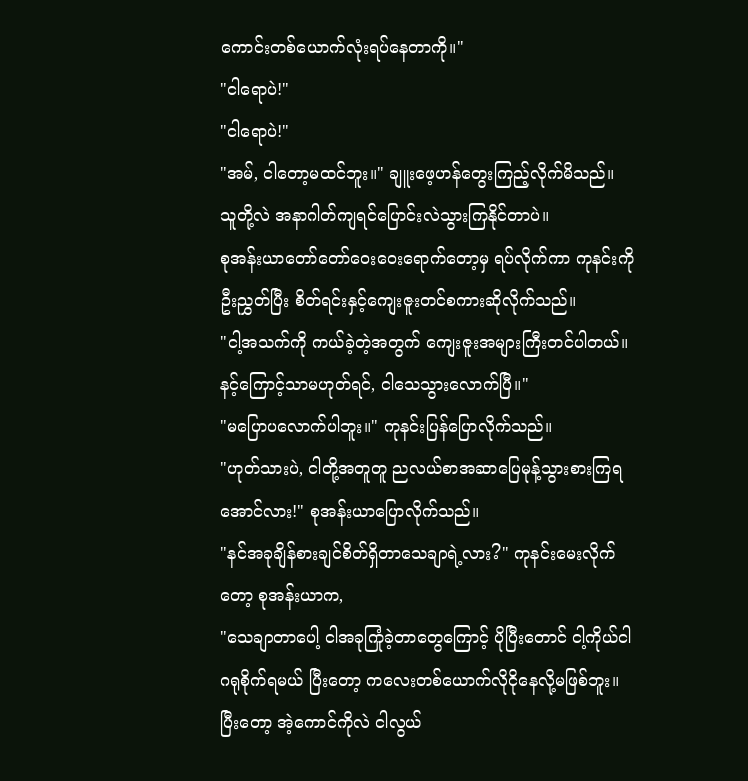ကောင်းတစ်ယောက်လုံးရပ်နေတာကို။"
"ငါရောပဲ!"
"ငါရောပဲ!"
"အမ်, ငါတော့မထင်ဘူး။" ချူးဖေ့ဟန်တွေးကြည့်လိုက်မိသည်။ သူတို့လဲ အနာဂါတ်ကျရင်ပြောင်းလဲသွားကြနိုင်တာပဲ။
စုအန်းယာတော်တော်ဝေးဝေးရောက်တော့မှ ရပ်လိုက်ကာ ကုနင်းကို ဦးညွှတ်ပြီး စိတ်ရင်းနှင့်ကျေးဇူးတင်စကားဆိုလိုက်သည်။
"ငါ့အသက်ကို ကယ်ခဲ့တဲ့အတွက် ကျေးဇူးအများကြီးတင်ပါတယ်။ နင့်ကြောင့်သာမဟုတ်ရင်, ငါသေသွားလောက်ပြီ။"
"မပြောပလောက်ပါဘူး။" ကုနင်းပြန်ပြောလိုက်သည်။
"ဟုတ်သားပဲ, ငါတို့အတူတူ ညလယ်စာအဆာပြေမုန့်သွားစားကြရအောင်လား!" စုအန်းယာပြောလိုက်သည်။
"နင်အခုချိန်စားချင်စိတ်ရှိတာသေချာရဲ့လား?" ကုနင်းမေးလိုက်တော့ စုအန်းယာက,
"သေချာတာပေါ့ ငါအခုကြုံခဲ့တာတွေကြောင့် ပိုပြီးတောင် ငါ့ကိုယ်ငါဂရုစိုက်ရမယ် ပြီးတော့ ကလေးတစ်ယောက်လိုငိုနေလို့မဖြစ်ဘူး။ ပြီးတော့ အဲ့ကောင်ကိုလဲ ငါလွယ်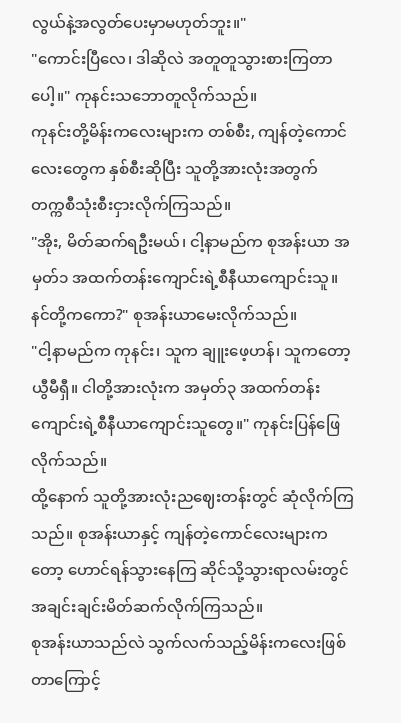လွယ်နဲ့အလွတ်ပေးမှာမဟုတ်ဘူး။"
"ကောင်းပြီလေ၊ ဒါဆိုလဲ အတူတူသွားစားကြတာပေါ့။" ကုနင်းသဘောတူလိုက်သည်။
ကုနင်းတို့မိန်းကလေးများက တစ်စီး, ကျန်တဲ့ကောင်လေးတွေက နှစ်စီးဆိုပြီး သူတို့အားလုံးအတွက် တက္ကစီသုံးစီးငှားလိုက်ကြသည်။
"အိုး, မိတ်ဆက်ရဦးမယ်၊ ငါ့နာမည်က စုအန်းယာ အမှတ်၁ အထက်တန်းကျောင်းရဲ့စီနီယာကျောင်းသူ။ နင်တို့ကကော?" စုအန်းယာမေးလိုက်သည်။
"ငါ့နာမည်က ကုနင်း၊ သူက ချူးဖေ့ဟန်၊ သူကတော့ ယွီမီရှီ။ ငါတို့အားလုံးက အမှတ်၃ အထက်တန်းကျောင်းရဲ့စီနီယာကျောင်းသူတွေ။" ကုနင်းပြန်ဖြေလိုက်သည်။
ထို့နောက် သူတို့အားလုံးညဈေးတန်းတွင် ဆုံလိုက်ကြသည်။ စုအန်းယာနှင့် ကျန်တဲ့ကောင်လေးများကတော့ ဟောင်ရန်သွားနေကြ ဆိုင်သို့သွားရာလမ်းတွင် အချင်းချင်းမိတ်ဆက်လိုက်ကြသည်။
စုအန်းယာသည်လဲ သွက်လက်သည့်မိန်းကလေးဖြစ်တာကြောင့်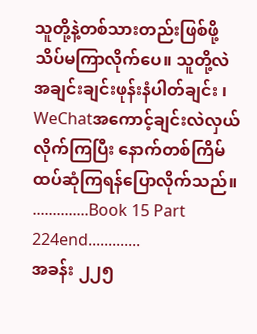သူတို့နဲ့တစ်သားတည်းဖြစ်ဖို့ သိပ်မကြာလိုက်ပေ။ သူတို့လဲ အချင်းချင်းဖုန်းနံပါတ်ချင်း ၊ WeChatအကောင့်ချင်းလဲလှယ်လိုက်ကြပြီး နောက်တစ်ကြိမ်ထပ်ဆုံကြရန်ပြောလိုက်သည်။
..............Book 15 Part 224end.............
အခန်း ၂၂၅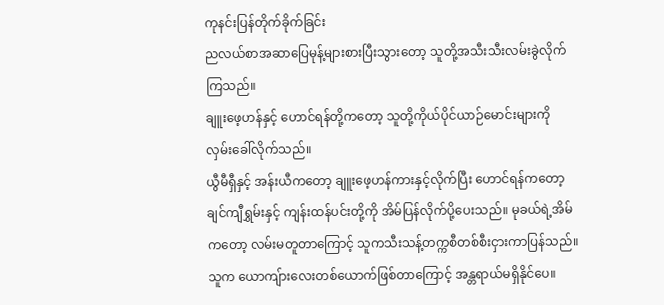ကုနင်းပြန်တိုက်ခိုက်ခြင်း
ညလယ်စာအဆာပြေမုန့်များစားပြီးသွားတော့ သူတို့အသီးသီးလမ်းခွဲလိုက်ကြသည်။
ချူးဖေ့ဟန်နှင့် ဟောင်ရန်တို့ကတော့ သူတို့ကိုယ်ပိုင်ယာဉ်မောင်းများကို လှမ်းခေါ်လိုက်သည်။
ယွီမီရှီနှင့် အန်းယီကတော့ ချူးဖေ့ဟန်ကားနှင့်လိုက်ပြီး ဟောင်ရန်ကတော့ ချင်ကျီရွှမ်းနှင့် ကျန်းထန်ပင်းတို့ကို အိမ်ပြန်လိုက်ပို့ပေးသည်။ မုခယ်ရဲ့အိမ်ကတော့ လမ်းမတူတာကြောင့် သူကသီးသန့်တက္ကစီတစ်စီးငှားကာပြန်သည်။ သူက ယောကျ်ားလေးတစ်ယောက်ဖြစ်တာကြောင့် အန္တရာယ်မရှိနိုင်ပေ။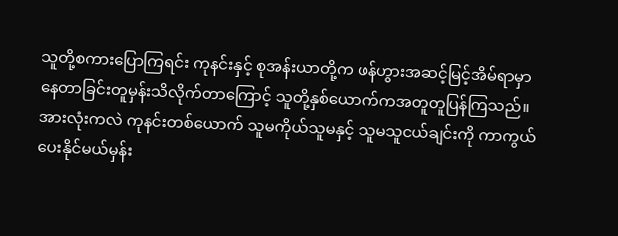သူတို့စကားပြောကြရင်း ကုနင်းနှင့် စုအန်းယာတို့က ဖန်ဟွားအဆင့်မြင့်အိမ်ရာမှာနေတာခြင်းတူမှန်းသိလိုက်တာကြောင့် သူတို့နှစ်ယောက်ကအတူတူပြန်ကြသည်။
အားလုံးကလဲ ကုနင်းတစ်ယောက် သူမကိုယ်သူမနှင့် သူမသူငယ်ချင်းကို ကာကွယ်ပေးနိုင်မယ်မှန်း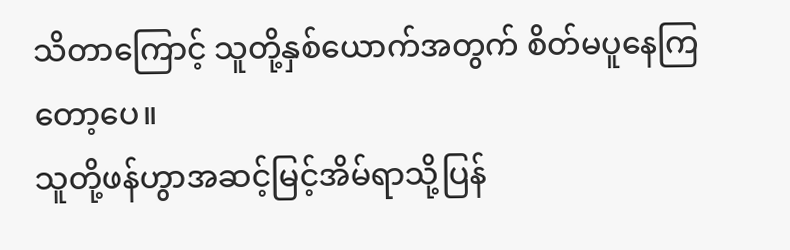သိတာကြောင့် သူတို့နှစ်ယောက်အတွက် စိတ်မပူနေကြတော့ပေ။
သူတို့ဖန်ဟွာအဆင့်မြင့်အိမ်ရာသို့ပြန်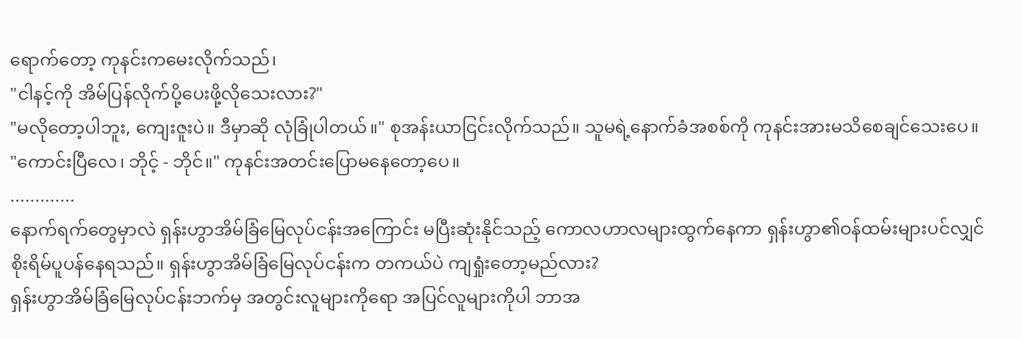ရောက်တော့ ကုနင်းကမေးလိုက်သည်၊
"ငါနင့်ကို အိမ်ပြန်လိုက်ပို့ပေးဖို့လိုသေးလား?"
"မလိုတော့ပါဘူး, ကျေးဇူးပဲ။ ဒီမှာဆို လုံခြုံပါတယ်။" စုအန်းယာငြင်းလိုက်သည်။ သူမရဲ့နောက်ခံအစစ်ကို ကုနင်းအားမသိစေချင်သေးပေ။
"ကောင်းပြီလေ၊ ဘိုင့် - ဘိုင်။" ကုနင်းအတင်းပြောမနေတော့ပေ။
.............
နောက်ရက်တွေမှာလဲ ရှန်းဟွာအိမ်ခြံမြေလုပ်ငန်းအကြောင်း မပြီးဆုံးနိုင်သည့် ကောလဟာလများထွက်နေကာ ရှန်းဟွာ၏ဝန်ထမ်းများပင်လျှင် စိုးရိမ်ပူပန်နေရသည်။ ရှန်းဟွာအိမ်ခြံမြေလုပ်ငန်းက တကယ်ပဲ ကျရှုံးတော့မည်လား?
ရှန်းဟွာအိမ်ခြံမြေလုပ်ငန်းဘက်မှ အတွင်းလူများကိုရော အပြင်လူများကိုပါ ဘာအ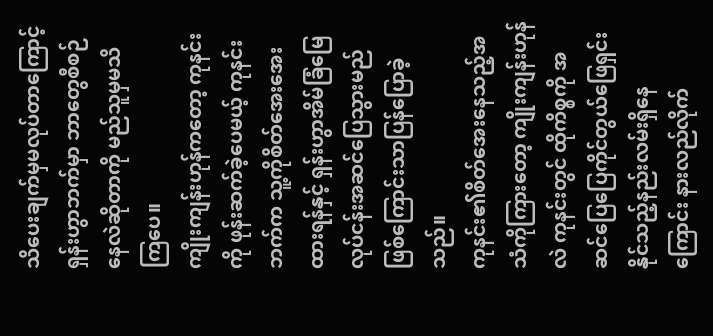သိပေးချက်မှမလုပ်တာကြောင့် ရှန်းဟွာဘက်မှာ ဘာတွေစီစဉ်နေလဲဆိုတာကို မည်သူမှမသိကြပေ။
ကျိုးကျန်းဟုန်ကတော့ ကုနင်းကို ဖုန်းဆက်ခဲ့ပေမယ့် ကုနင်းဘက်က သူ့ကိုစိတ်အေးအေးထားရန်နှင့် ရှန်းဟွာအိမ်ခြံမြေလုပ်ငန်းအဆင်ပြေသွားမည်ဖြစ်ကြောင်းသာပြန်ပြောခဲ့သည်။
ကုနင်း၏စိတ်အေးနေသည့်အသံကိုကြားတော့ ကျိုးကျန်းဟုန်လဲ ကုနင်းတွင် ထိုကိစ္စကို အဆင်ပြေပြေကိုင်တွယ်ဖြေရှင်းနိုင်သည့်နည်းလမ်းရှိနေကြောင်း နားလည်လိုက်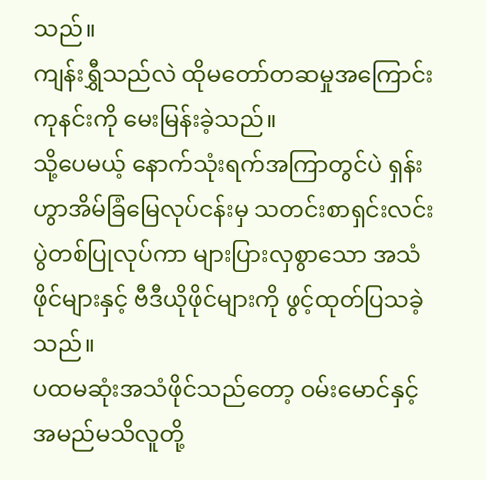သည်။
ကျန်းရွှီသည်လဲ ထိုမတော်တဆမှုအကြောင်းကုနင်းကို မေးမြန်းခဲ့သည်။
သို့ပေမယ့် နောက်သုံးရက်အကြာတွင်ပဲ ရှန်းဟွာအိမ်ခြံမြေလုပ်ငန်းမှ သတင်းစာရှင်းလင်းပွဲတစ်ပြုလုပ်ကာ များပြားလှစွာသော အသံဖိုင်များနှင့် ဗီဒီယိုဖိုင်များကို ဖွင့်ထုတ်ပြသခဲ့သည်။
ပထမဆုံးအသံဖိုင်သည်တော့ ဝမ်းမောင်နှင့် အမည်မသိလူတို့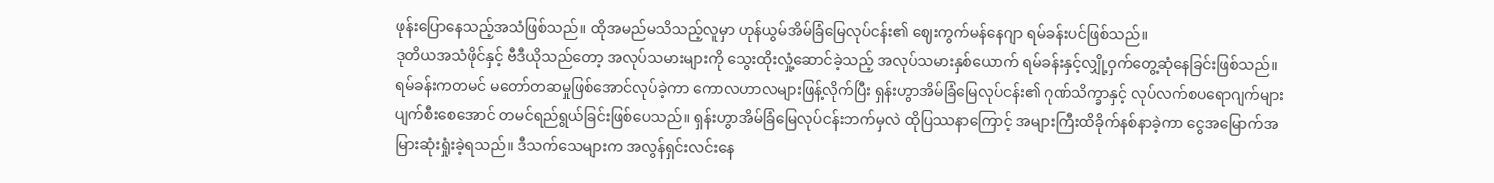ဖုန်းပြောနေသည့်အသံဖြစ်သည်။ ထိုအမည်မသိသည့်လူမှာ ဟုန်ယွမ်အိမ်ခြံမြေလုပ်ငန်း၏ ဈေးကွက်မန်နေဂျာ ရမ်ခန်းပင်ဖြစ်သည်။
ဒုတိယအသံဖိုင်နှင့် ဗီဒီယိုသည်တော့ အလုပ်သမားများကို သွေးထိုးလှုံ့ဆောင်ခဲ့သည့် အလုပ်သမားနှစ်ယောက် ရမ်ခန်းနှင့်လျှို့ဝှက်တွေ့ဆုံနေခြင်းဖြစ်သည်။ ရမ်ခန်းကတမင် မတော်တဆမှုဖြစ်အောင်လုပ်ခဲ့ကာ ကောလဟာလများဖြန့်လိုက်ပြီး ရှန်းဟွာအိမ်ခြံမြေလုပ်ငန်း၏ ဂုဏ်သိက္ခာနှင့် လုပ်လက်စပရောဂျက်များ ပျက်စီးစေအောင် တမင်ရည်ရွယ်ခြင်းဖြစ်ပေသည်။ ရှန်းဟွာအိမ်ခြံမြေလုပ်ငန်းဘက်မှလဲ ထိုပြဿနာကြောင့် အများကြီးထိခိုက်နစ်နာခဲ့ကာ ငွေအမြောက်အမြားဆုံးရှုံးခဲ့ရသည်။ ဒီသက်သေများက အလွန်ရှင်းလင်းနေ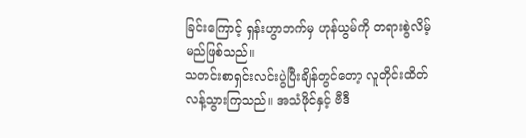ခြင်းကြောင့် ရှန်းဟွာဘက်မှ ဟုန်ယွမ်ကို တရားစွဲလိမ့်မည်ဖြစ်သည်။
သတင်းစာရှင်းလင်းပွဲပြီးချိန်တွင်တော့ လူတိုင်းထိတ်လန့်သွားကြသည်။ အသံဖိုင်နှင့် ဗီဒီ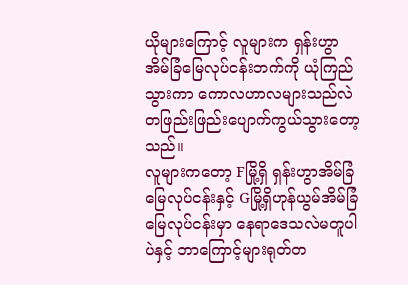ယိုများကြောင့် လူများက ရှန်းဟွာအိမ်ခြံမြေလုပ်ငန်းဘက်ကို ယုံကြည်သွားကာ ကောလဟာလများသည်လဲ တဖြည်းဖြည်းပျောက်ကွယ်သွားတော့သည်။
လူများကတော့ Fမြို့ရှိ ရှန်းဟွာအိမ်ခြံမြေလုပ်ငန်းနှင့် Gမြို့ရှိဟုန်ယွမ်အိမ်ခြံမြေလုပ်ငန်းမှာ နေရာဒေသလဲမတူပါပဲနှင့် ဘာကြောင့်များရုတ်တ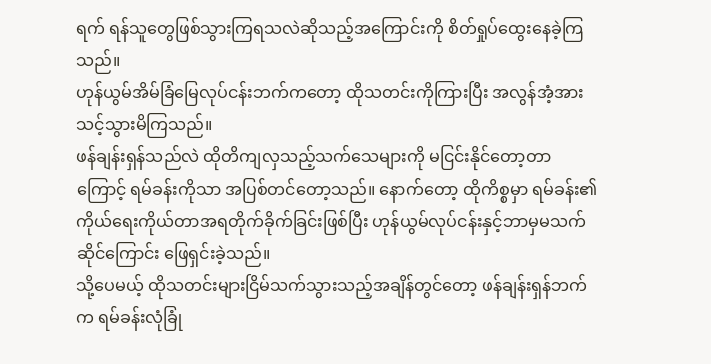ရက် ရန်သူတွေဖြစ်သွားကြရသလဲဆိုသည့်အကြောင်းကို စိတ်ရှုပ်ထွေးနေခဲ့ကြသည်။
ဟုန်ယွမ်အိမ်ခြံမြေလုပ်ငန်းဘက်ကတော့ ထိုသတင်းကိုကြားပြီး အလွန်အံ့အားသင့်သွားမိကြသည်။
ဖန်ချန်းရှန်သည်လဲ ထိုတိကျလှသည့်သက်သေများကို မငြင်းနိုင်တော့တာကြောင့် ရမ်ခန်းကိုသာ အပြစ်တင်တော့သည်။ နောက်တော့ ထိုကိစ္စမှာ ရမ်ခန်း၏ ကိုယ်ရေးကိုယ်တာအရတိုက်ခိုက်ခြင်းဖြစ်ပြီး ဟုန်ယွမ်လုပ်ငန်းနှင့်ဘာမှမသက်ဆိုင်ကြောင်း ဖြေရှင်းခဲ့သည်။
သို့ပေမယ့် ထိုသတင်းများငြိမ်သက်သွားသည့်အချိန်တွင်တော့ ဖန်ချန်းရှန်ဘက်က ရမ်ခန်းလုံခြုံ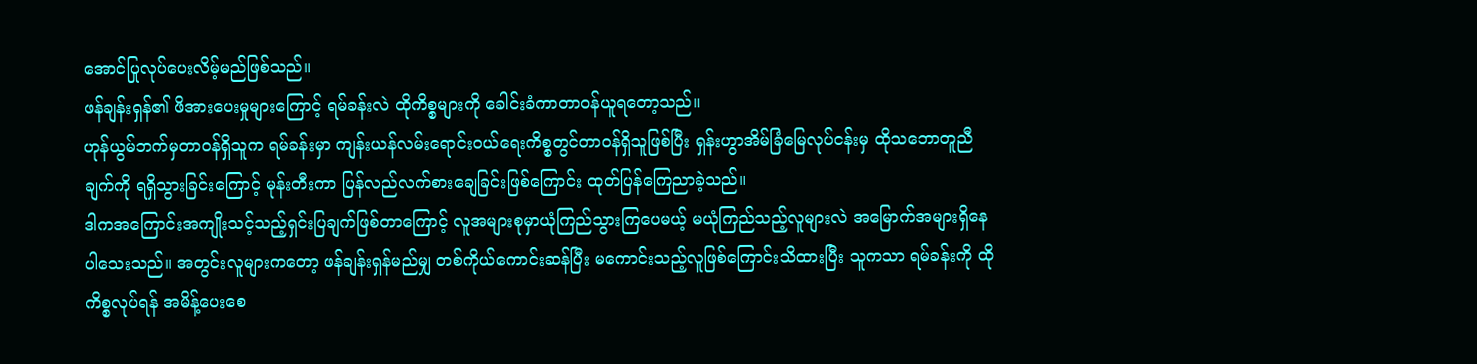အောင်ပြုလုပ်ပေးလိမ့်မည်ဖြစ်သည်။
ဖန်ချန်းရှန်၏ ဖိအားပေးမှုများကြောင့် ရမ်ခန်းလဲ ထိုကိစ္စများကို ခေါင်းခံကာတာဝန်ယူရတော့သည်။
ဟုန်ယွမ်ဘက်မှတာဝန်ရှိသူက ရမ်ခန်းမှာ ကျန်းယန်လမ်းရောင်းဝယ်ရေးကိစ္စတွင်တာဝန်ရှိသူဖြစ်ပြီး ရှန်းဟွာအိမ်ခြံမြေလုပ်ငန်းမှ ထိုသဘောတူညီချက်ကို ရရှိသွားခြင်းကြောင့် မုန်းတီးကာ ပြန်လည်လက်စားချေခြင်းဖြစ်ကြောင်း ထုတ်ပြန်ကြေညာခဲ့သည်။
ဒါကအကြောင်းအကျိုးသင့်သည့်ရှင်းပြချက်ဖြစ်တာကြောင့် လူအများစုမှာယုံကြည်သွားကြပေမယ့် မယုံကြည်သည့်လူများလဲ အမြောက်အများရှိနေပါသေးသည်။ အတွင်းလူများကတော့ ဖန်ချန်းရှန်မည်မျှ တစ်ကိုယ်ကောင်းဆန်ပြီး မကောင်းသည့်လူဖြစ်ကြောင်းသိထားပြီး သူကသာ ရမ်ခန်းကို ထိုကိစ္စလုပ်ရန် အမိန့်ပေးစေ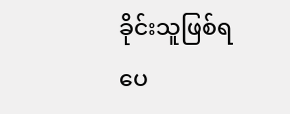ခိုင်းသူဖြစ်ရပေ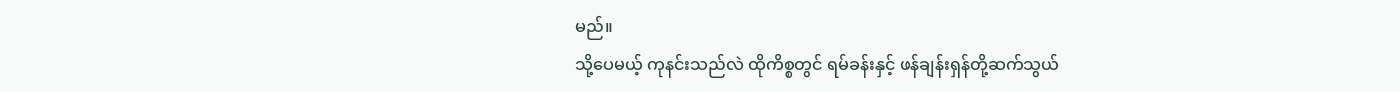မည်။
သို့ပေမယ့် ကုနင်းသည်လဲ ထိုကိစ္စတွင် ရမ်ခန်းနှင့် ဖန်ချန်းရှန်တို့ဆက်သွယ်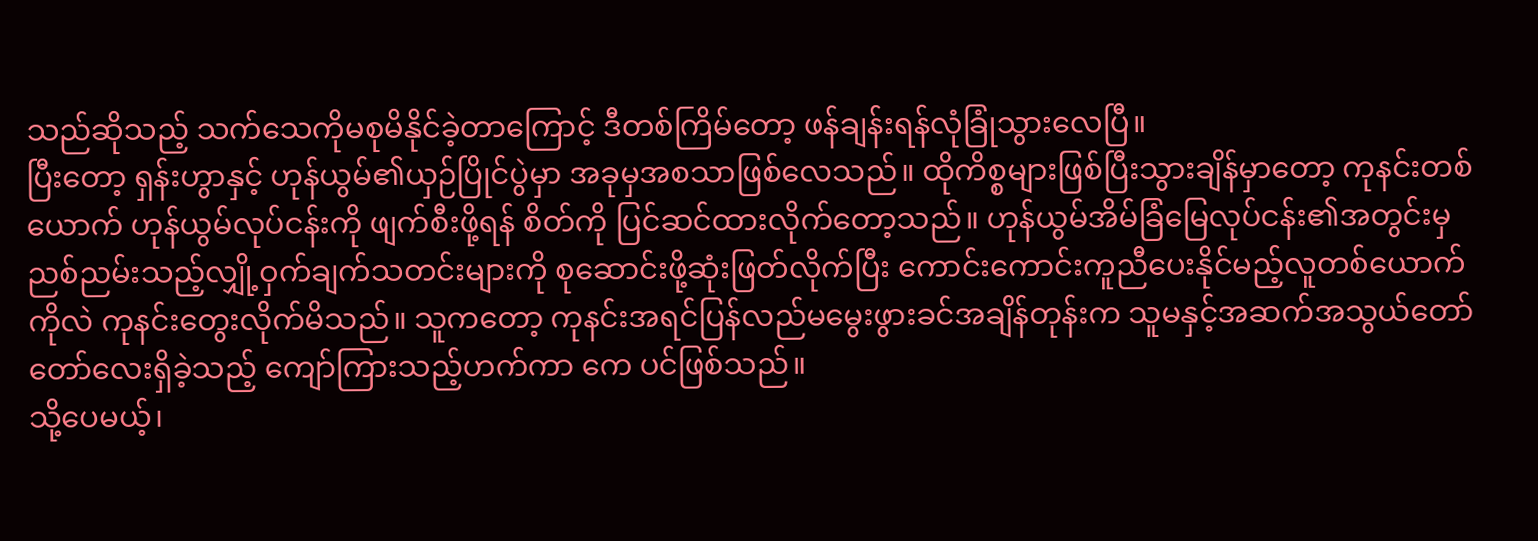သည်ဆိုသည့် သက်သေကိုမစုမိနိုင်ခဲ့တာကြောင့် ဒီတစ်ကြိမ်တော့ ဖန်ချန်းရန်လုံခြုံသွားလေပြီ။
ပြီးတော့ ရှန်းဟွာနှင့် ဟုန်ယွမ်၏ယှဉ်ပြိုင်ပွဲမှာ အခုမှအစသာဖြစ်လေသည်။ ထိုကိစ္စများဖြစ်ပြီးသွားချိန်မှာတော့ ကုနင်းတစ်ယောက် ဟုန်ယွမ်လုပ်ငန်းကို ဖျက်စီးဖို့ရန် စိတ်ကို ပြင်ဆင်ထားလိုက်တော့သည်။ ဟုန်ယွမ်အိမ်ခြံမြေလုပ်ငန်း၏အတွင်းမှ ညစ်ညမ်းသည့်လျှို့ဝှက်ချက်သတင်းများကို စုဆောင်းဖို့ဆုံးဖြတ်လိုက်ပြီး ကောင်းကောင်းကူညီပေးနိုင်မည့်လူတစ်ယောက်ကိုလဲ ကုနင်းတွေးလိုက်မိသည်။ သူကတော့ ကုနင်းအရင်ပြန်လည်မမွေးဖွားခင်အချိန်တုန်းက သူမနှင့်အဆက်အသွယ်တော်တော်လေးရှိခဲ့သည့် ကျော်ကြားသည့်ဟက်ကာ ကေ ပင်ဖြစ်သည်။
သို့ပေမယ့်၊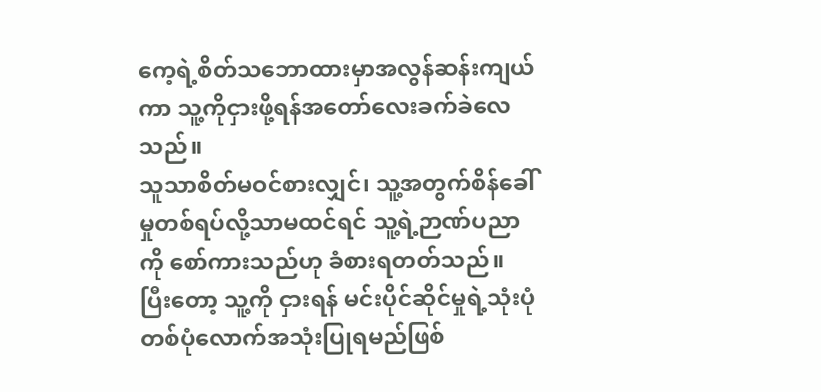ကေ့ရဲ့စိတ်သဘောထားမှာအလွန်ဆန်းကျယ်ကာ သူ့ကိုငှားဖို့ရန်အတော်လေးခက်ခဲလေသည်။
သူသာစိတ်မဝင်စားလျှင်၊ သူ့အတွက်စိန်ခေါ်မှုတစ်ရပ်လို့သာမထင်ရင် သူ့ရဲ့ဉာဏ်ပညာကို စော်ကားသည်ဟု ခံစားရတတ်သည်။ ပြီးတော့ သူ့ကို ငှားရန် မင်းပိုင်ဆိုင်မှုရဲ့သုံးပုံတစ်ပုံလောက်အသုံးပြုရမည်ဖြစ်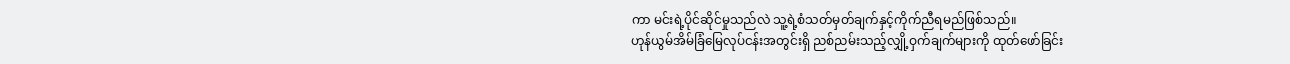ကာ မင်းရဲ့ပိုင်ဆိုင်မှုသည်လဲ သူ့ရဲ့စံသတ်မှတ်ချက်နှင့်ကိုက်ညီရမည်ဖြစ်သည်။
ဟုန်ယွမ်အိမ်ခြံမြေလုပ်ငန်းအတွင်းရှိ ညစ်ညမ်းသည့်လျှို့ဝှက်ချက်များကို ထုတ်ဖော်ခြင်း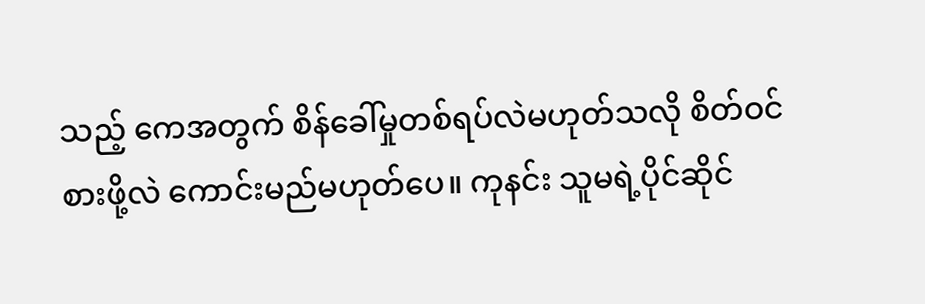သည့် ကေအတွက် စိန်ခေါ်မှုတစ်ရပ်လဲမဟုတ်သလို စိတ်ဝင်စားဖို့လဲ ကောင်းမည်မဟုတ်ပေ။ ကုနင်း သူမရဲ့ပိုင်ဆိုင်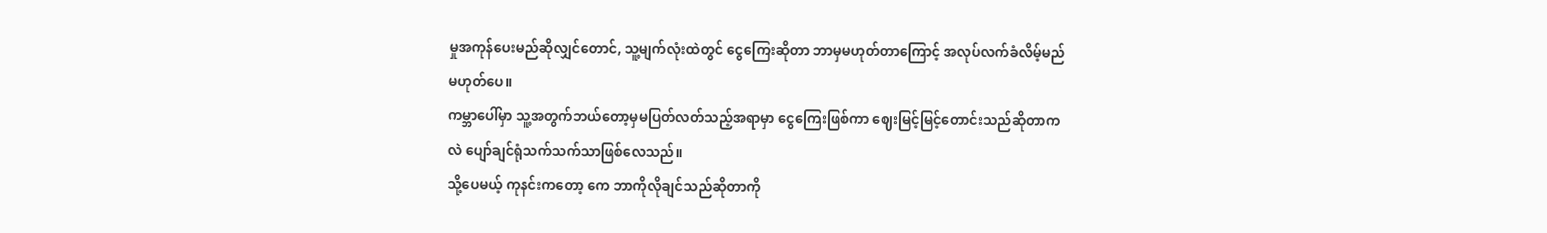မှုအကုန်ပေးမည်ဆိုလျှင်တောင်, သူ့မျက်လုံးထဲတွင် ငွေကြေးဆိုတာ ဘာမှမဟုတ်တာကြောင့် အလုပ်လက်ခံလိမ့်မည်မဟုတ်ပေ။
ကမ္ဘာပေါ်မှာ သူ့အတွက်ဘယ်တော့မှမပြတ်လတ်သည့်အရာမှာ ငွေကြေးဖြစ်ကာ ဈေးမြင့်မြင့်တောင်းသည်ဆိုတာကလဲ ပျော်ချင်ရုံသက်သက်သာဖြစ်လေသည်။
သို့ပေမယ့် ကုနင်းကတော့ ကေ ဘာကိုလိုချင်သည်ဆိုတာကို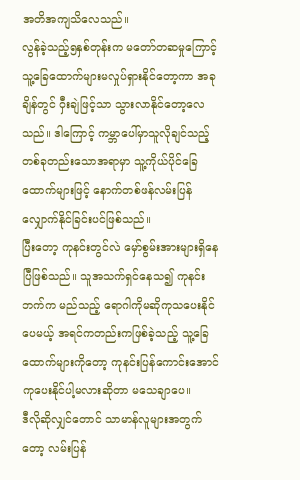အတိအကျသိလေသည်။
လွန်ခဲ့သည့်၅နှစ်တုန်းက မတော်တဆမှုကြောင့် သူ့ခြေထောက်များမလှုပ်ရှားနိုင်တော့ကာ အခုချိန်တွင် ဝှီးချဲဖြင့်သာ သွားလာနိုင်တော့လေသည်။ ဒါကြောင့် ကမ္ဘာပေါ်မှာသူလိုချင်သည့်တစ်ခုတည်းသောအရာမှာ သူ့ကိုယ်ပိုင်ခြေထောက်များဖြင့် နောက်တစ်ဖန်လမ်းပြန်လျှောက်နိုင်ခြင်းပင်ဖြစ်သည်။
ပြီးတော့ ကုနင်းတွင်လဲ မှော်စွမ်းအားများရှိနေပြီဖြစ်သည်။ သူအသက်ရှင်နေသ၍ ကုနင်းဘက်က မည်သည့် ရောဂါကိုမဆိုကုသပေးနိုင်ပေမယ့် အရင်ကတည်းကဖြစ်ခဲ့သည့် သူ့ခြေထောက်များကိုတော့ ကုနင်းပြန်ကောင်းအောင်ကုပေးနိုင်ပါ့မလားဆိုတာ မသေချာပေ။
ဒီလိုဆိုလျှင်တောင် သာမာန်လူများအတွက်တော့ လမ်းပြန်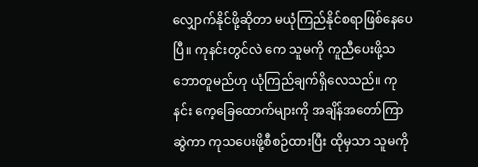လျှောက်နိုင်ဖို့ဆိုတာ မယုံကြည်နိုင်စရာဖြစ်နေပေပြီ။ ကုနင်းတွင်လဲ ကေ သူမကို ကူညီပေးဖို့သဘောတူမည်ဟု ယုံကြည်ချက်ရှိလေသည်။ ကုနင်း ကေ့ခြေထောက်များကို အချိန်အတော်ကြာဆွဲကာ ကုသပေးဖို့စီစဉ်ထားပြီး ထိုမှသာ သူမကို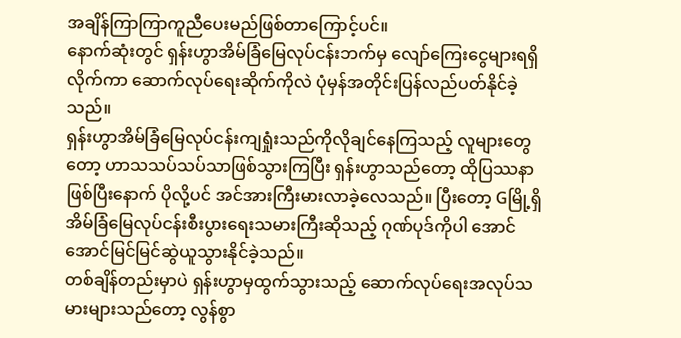အချိန်ကြာကြာကူညီပေးမည်ဖြစ်တာကြောင့်ပင်။
နောက်ဆုံးတွင် ရှန်းဟွာအိမ်ခြံမြေလုပ်ငန်းဘက်မှ လျော်ကြေးငွေများရရှိလိုက်ကာ ဆောက်လုပ်ရေးဆိုက်ကိုလဲ ပုံမှန်အတိုင်းပြန်လည်ပတ်နိုင်ခဲ့သည်။
ရှန်းဟွာအိမ်ခြံမြေလုပ်ငန်းကျရှုံးသည်ကိုလိုချင်နေကြသည့် လူများတွေတော့ ဟာသသပ်သပ်သာဖြစ်သွားကြပြီး ရှန်းဟွာသည်တော့ ထိုပြဿနာဖြစ်ပြီးနောက် ပိုလို့ပင် အင်အားကြီးမားလာခဲ့လေသည်။ ပြီးတော့ Gမြို့ရှိ အိမ်ခြံမြေလုပ်ငန်းစီးပွားရေးသမားကြီးဆိုသည့် ဂုဏ်ပုဒ်ကိုပါ အောင်အောင်မြင်မြင်ဆွဲယူသွားနိုင်ခဲ့သည်။
တစ်ချိန်တည်းမှာပဲ ရှန်းဟွာမှထွက်သွားသည့် ဆောက်လုပ်ရေးအလုပ်သမားများသည်တော့ လွန်စွာ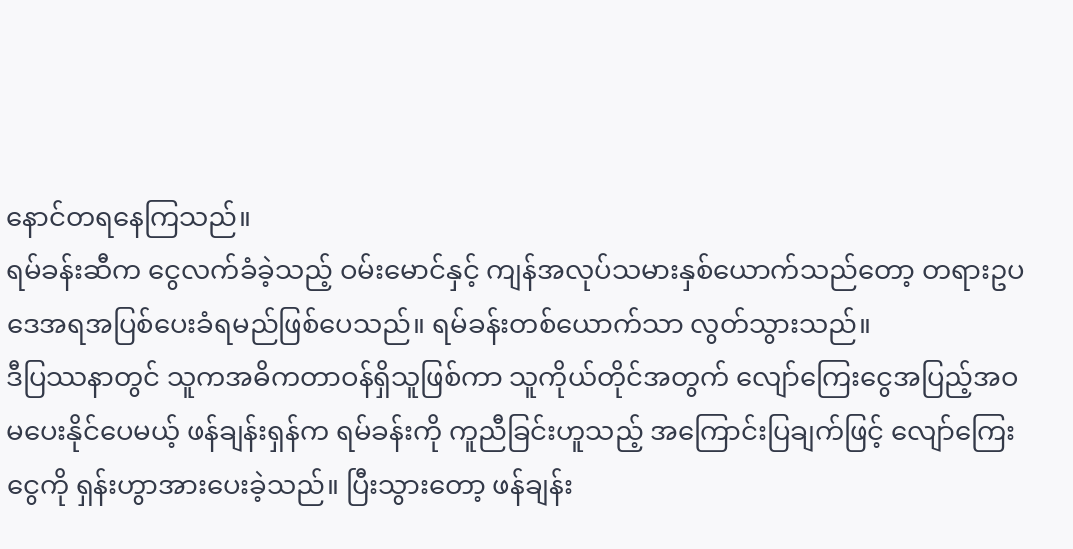နောင်တရနေကြသည်။
ရမ်ခန်းဆီက ငွေလက်ခံခဲ့သည့် ဝမ်းမောင်နှင့် ကျန်အလုပ်သမားနှစ်ယောက်သည်တော့ တရားဥပဒေအရအပြစ်ပေးခံရမည်ဖြစ်ပေသည်။ ရမ်ခန်းတစ်ယောက်သာ လွတ်သွားသည်။
ဒီပြဿနာတွင် သူကအဓိကတာဝန်ရှိသူဖြစ်ကာ သူကိုယ်တိုင်အတွက် လျော်ကြေးငွေအပြည့်အဝမပေးနိုင်ပေမယ့် ဖန်ချန်းရှန်က ရမ်ခန်းကို ကူညီခြင်းဟူသည့် အကြောင်းပြချက်ဖြင့် လျော်ကြေးငွေကို ရှန်းဟွာအားပေးခဲ့သည်။ ပြီးသွားတော့ ဖန်ချန်း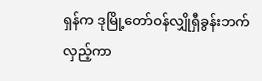ရှန်က ဒုမြို့တော်ဝန်လျှိုရှီခွန်းဘက်လှည့်ကာ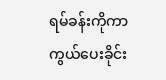ရမ်ခန်းကိုကာကွယ်ပေးခိုင်း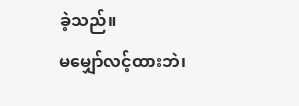ခဲ့သည်။
မမျှော်လင့်ထားဘဲ၊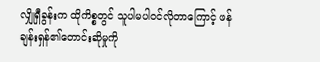လျှိုရှီခွန်းက ထိုကိစ္စတွင် သူပါမပါဝင်လိုတာကြောင့် ဖန်ချန်းရှန်၏တောင်းဆိုမှုကို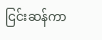ငြင်းဆန်ကာ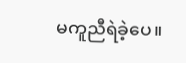မကူညီရဲခဲ့ပေ။